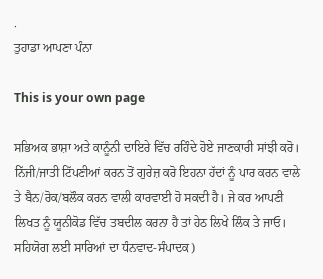.
ਤੁਹਾਡਾ ਆਪਣਾ ਪੰਨਾ

This is your own page

ਸਭਿਅਕ ਭਾਸ਼ਾ ਅਤੇ ਕਾਨੂੰਨੀ ਦਾਇਰੇ ਵਿੱਚ ਰਹਿੰਦੇ ਹੋਏ ਜਾਣਕਾਰੀ ਸਾਂਝੀ ਕਰੋ। ਨਿੱਜੀ/ਜਾਤੀ ਟਿੱਪਣੀਆਂ ਕਰਨ ਤੋਂ ਗੁਰੇਜ਼ ਕਰੋ ਇਹਨਾ ਹੱਦਾਂ ਨੂੰ ਪਾਰ ਕਰਨ ਵਾਲੇ ਤੇ ਬੈਨ/ਰੋਕ/ਬਲੌਕ ਕਰਨ ਵਾਲੀ ਕਾਰਵਾਈ ਹੋ ਸਕਦੀ ਹੈ। ਜੇ ਕਰ ਆਪਣੀ ਲਿਖਤ ਨੂੰ ਯੂਨੀਕੋਡ ਵਿੱਚ ਤਬਦੀਲ ਕਰਨਾ ਹੈ ਤਾਂ ਹੇਠ ਲਿਖੇ ਲਿੰਕ ਤੇ ਜਾਓ। ਸਹਿਯੋਗ ਲਈ ਸਾਰਿਆਂ ਦਾ ਧੰਨਵਾਦ-ਸੰਪਾਦਕ)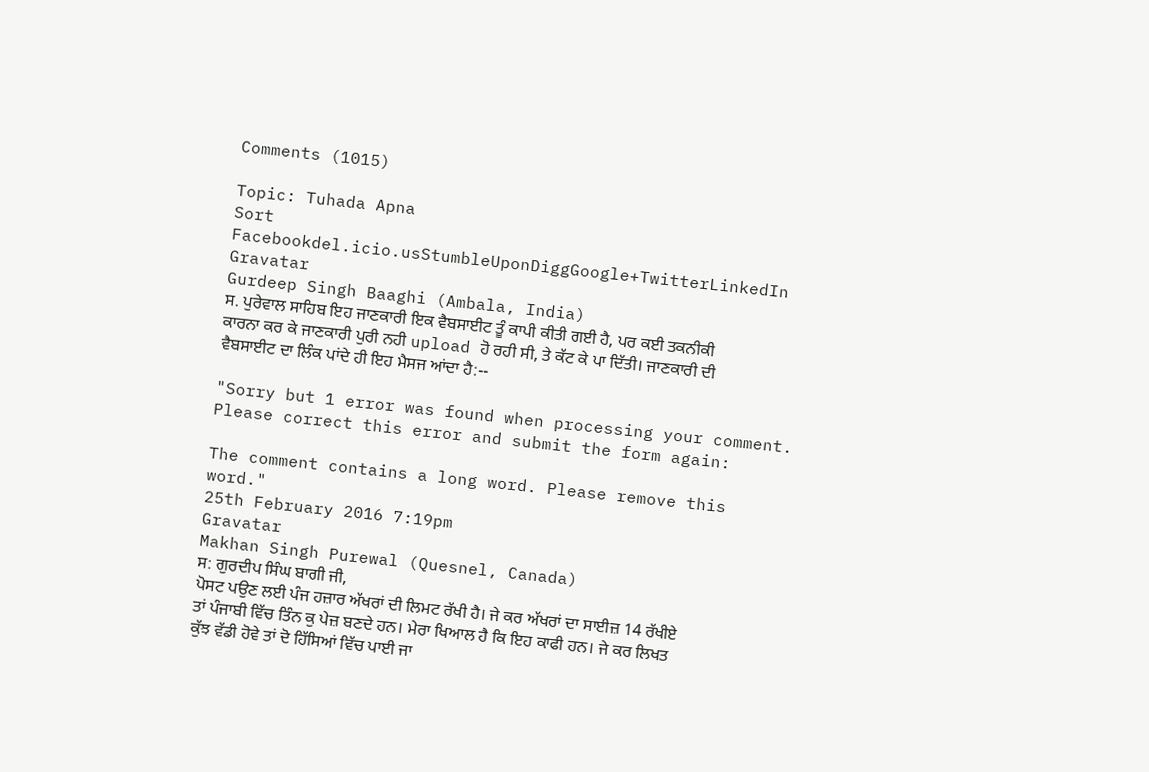Comments (1015)

Topic: Tuhada Apna
Sort
Facebookdel.icio.usStumbleUponDiggGoogle+TwitterLinkedIn
Gravatar
Gurdeep Singh Baaghi (Ambala, India)
ਸ. ਪੁਰੇਵਾਲ ਸਾਹਿਬ ਇਹ ਜਾਣਕਾਰੀ ਇਕ ਵੈਬਸਾਈਟ ਤੂੰ ਕਾਪੀ ਕੀਤੀ ਗਈ ਹੈ, ਪਰ ਕਈ ਤਕਨੀਕੀ ਕਾਰਨਾ ਕਰ ਕੇ ਜਾਣਕਾਰੀ ਪੁਰੀ ਨਹੀ upload ਹੋ ਰਹੀ ਸੀ, ਤੇ ਕੱਟ ਕੇ ਪਾ ਦਿੱਤੀ। ਜਾਣਕਾਰੀ ਦੀ ਵੈਬਸਾਈਟ ਦਾ ਲਿੰਕ ਪਾਂਦੇ ਹੀ ਇਹ ਮੈਸਜ ਆਂਦਾ ਹੈ:--

"Sorry but 1 error was found when processing your comment.
Please correct this error and submit the form again:

The comment contains a long word. Please remove this word."
25th February 2016 7:19pm
Gravatar
Makhan Singh Purewal (Quesnel, Canada)
ਸ: ਗੁਰਦੀਪ ਸਿੰਘ ਬਾਗੀ ਜੀ,
ਪੋਸਟ ਪਉਣ ਲਈ ਪੰਜ ਹਜ਼ਾਰ ਅੱਖਰਾਂ ਦੀ ਲਿਮਟ ਰੱਖੀ ਹੈ। ਜੇ ਕਰ ਅੱਖਰਾਂ ਦਾ ਸਾਈਜ਼ 14 ਰੱਖੀਏ ਤਾਂ ਪੰਜਾਬੀ ਵਿੱਚ ਤਿੰਨ ਕੁ ਪੇਜ਼ ਬਣਦੇ ਹਨ। ਮੇਰਾ ਖਿਆਲ ਹੈ ਕਿ ਇਹ ਕਾਫੀ ਹਨ। ਜੇ ਕਰ ਲਿਖਤ ਕੁੱਝ ਵੱਡੀ ਹੋਵੇ ਤਾਂ ਦੋ ਹਿੱਸਿਆਂ ਵਿੱਚ ਪਾਈ ਜਾ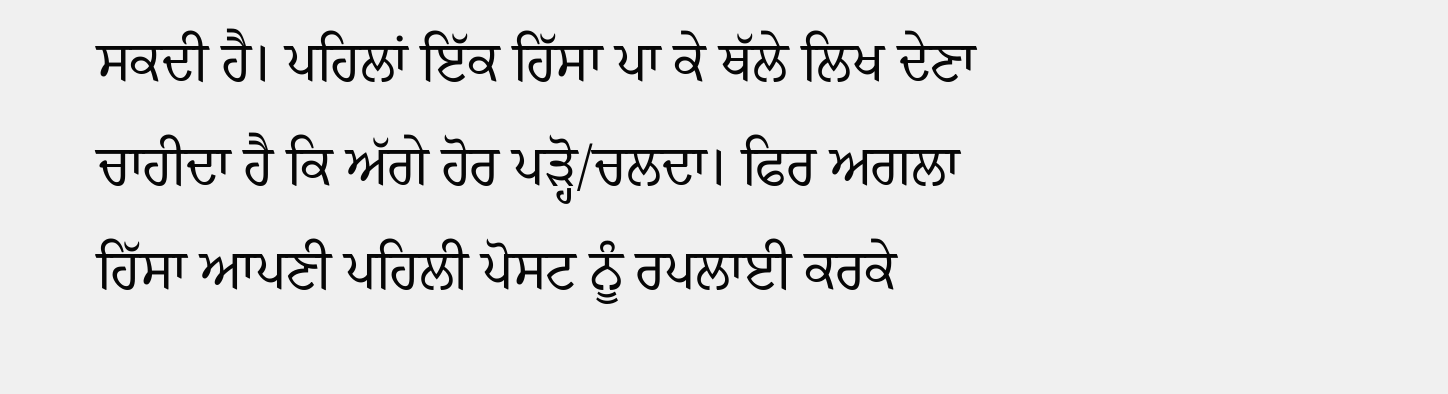ਸਕਦੀ ਹੈ। ਪਹਿਲਾਂ ਇੱਕ ਹਿੱਸਾ ਪਾ ਕੇ ਥੱਲੇ ਲਿਖ ਦੇਣਾ ਚਾਹੀਦਾ ਹੈ ਕਿ ਅੱਗੇ ਹੋਰ ਪੜ੍ਹੋ/ਚਲਦਾ। ਫਿਰ ਅਗਲਾ ਹਿੱਸਾ ਆਪਣੀ ਪਹਿਲੀ ਪੋਸਟ ਨੂੰ ਰਪਲਾਈ ਕਰਕੇ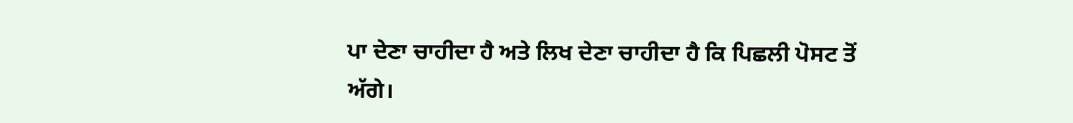ਪਾ ਦੇਣਾ ਚਾਹੀਦਾ ਹੈ ਅਤੇ ਲਿਖ ਦੇਣਾ ਚਾਹੀਦਾ ਹੈ ਕਿ ਪਿਛਲੀ ਪੋਸਟ ਤੋਂ ਅੱਗੇ।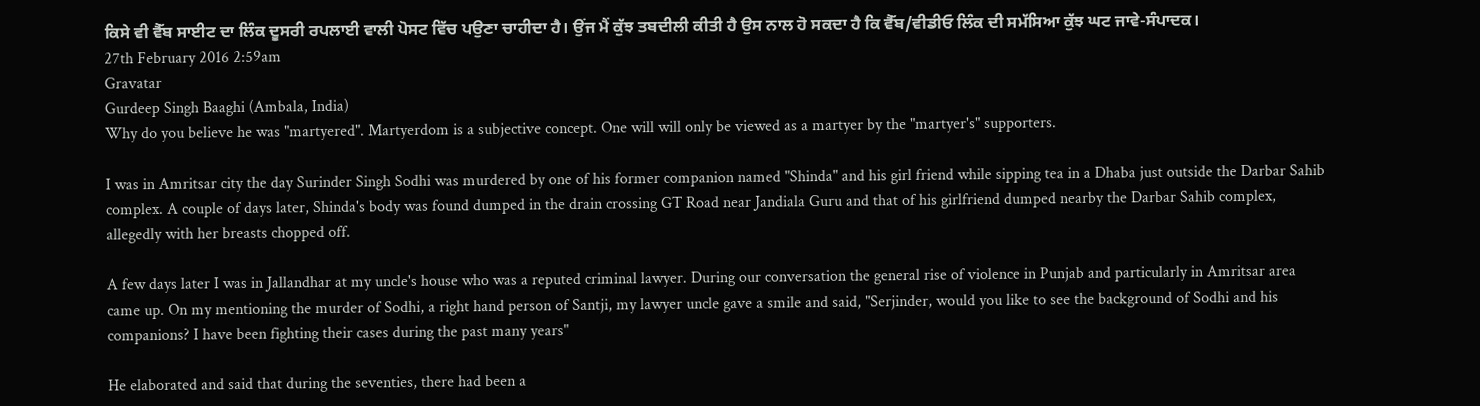ਕਿਸੇ ਵੀ ਵੈੱਬ ਸਾਈਟ ਦਾ ਲਿੰਕ ਦੂਸਰੀ ਰਪਲਾਈ ਵਾਲੀ ਪੋਸਟ ਵਿੱਚ ਪਉਣਾ ਚਾਹੀਦਾ ਹੈ। ਉਂਜ ਮੈਂ ਕੁੱਝ ਤਬਦੀਲੀ ਕੀਤੀ ਹੈ ਉਸ ਨਾਲ ਹੋ ਸਕਦਾ ਹੈ ਕਿ ਵੈੱਬ/ਵੀਡੀਓ ਲਿੰਕ ਦੀ ਸਮੱਸਿਆ ਕੁੱਝ ਘਟ ਜਾਵੇ-ਸੰਪਾਦਕ।
27th February 2016 2:59am
Gravatar
Gurdeep Singh Baaghi (Ambala, India)
Why do you believe he was "martyered". Martyerdom is a subjective concept. One will will only be viewed as a martyer by the "martyer's" supporters.

I was in Amritsar city the day Surinder Singh Sodhi was murdered by one of his former companion named "Shinda" and his girl friend while sipping tea in a Dhaba just outside the Darbar Sahib complex. A couple of days later, Shinda's body was found dumped in the drain crossing GT Road near Jandiala Guru and that of his girlfriend dumped nearby the Darbar Sahib complex, allegedly with her breasts chopped off.

A few days later I was in Jallandhar at my uncle's house who was a reputed criminal lawyer. During our conversation the general rise of violence in Punjab and particularly in Amritsar area came up. On my mentioning the murder of Sodhi, a right hand person of Santji, my lawyer uncle gave a smile and said, "Serjinder, would you like to see the background of Sodhi and his companions? I have been fighting their cases during the past many years"

He elaborated and said that during the seventies, there had been a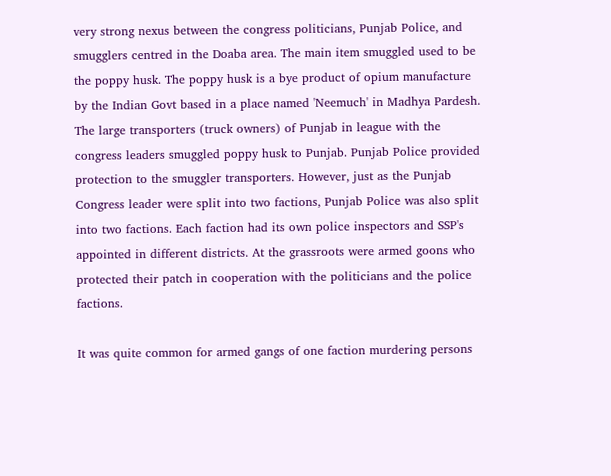very strong nexus between the congress politicians, Punjab Police, and smugglers centred in the Doaba area. The main item smuggled used to be the poppy husk. The poppy husk is a bye product of opium manufacture by the Indian Govt based in a place named 'Neemuch' in Madhya Pardesh. The large transporters (truck owners) of Punjab in league with the congress leaders smuggled poppy husk to Punjab. Punjab Police provided protection to the smuggler transporters. However, just as the Punjab Congress leader were split into two factions, Punjab Police was also split into two factions. Each faction had its own police inspectors and SSP's appointed in different districts. At the grassroots were armed goons who protected their patch in cooperation with the politicians and the police factions.

It was quite common for armed gangs of one faction murdering persons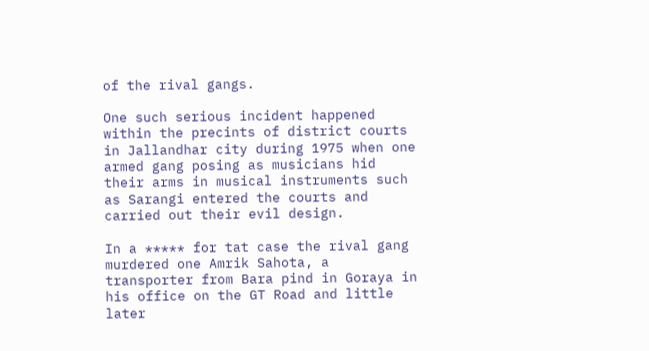of the rival gangs.

One such serious incident happened within the precints of district courts in Jallandhar city during 1975 when one armed gang posing as musicians hid their arms in musical instruments such as Sarangi entered the courts and carried out their evil design.

In a ***** for tat case the rival gang murdered one Amrik Sahota, a transporter from Bara pind in Goraya in his office on the GT Road and little later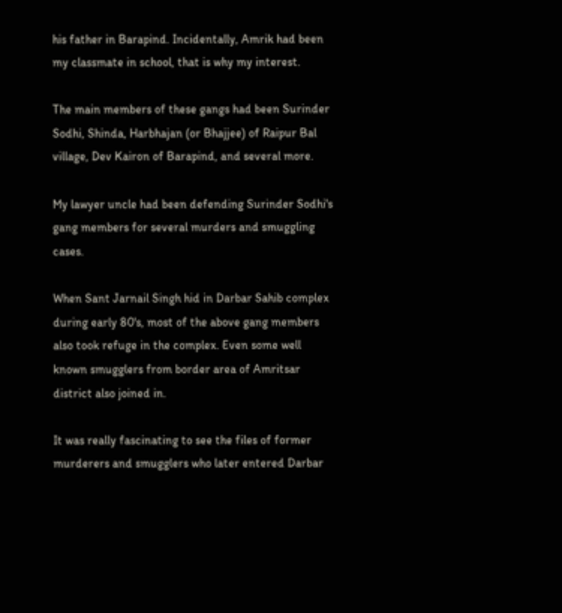his father in Barapind. Incidentally, Amrik had been my classmate in school, that is why my interest.

The main members of these gangs had been Surinder Sodhi, Shinda, Harbhajan (or Bhajjee) of Raipur Bal village, Dev Kairon of Barapind, and several more.

My lawyer uncle had been defending Surinder Sodhi's gang members for several murders and smuggling cases.

When Sant Jarnail Singh hid in Darbar Sahib complex during early 80's, most of the above gang members also took refuge in the complex. Even some well known smugglers from border area of Amritsar district also joined in.

It was really fascinating to see the files of former murderers and smugglers who later entered Darbar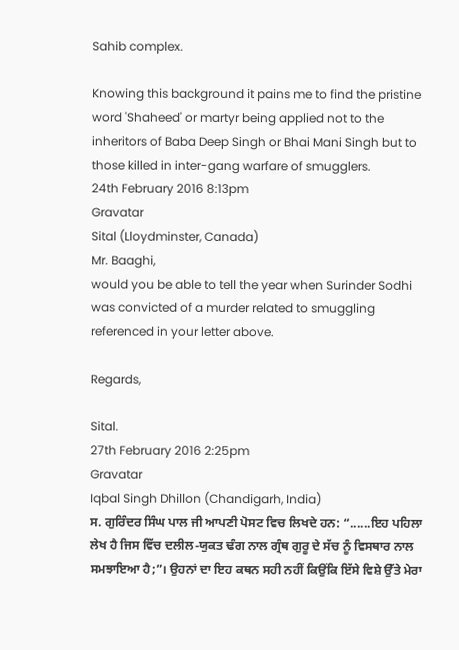Sahib complex.

Knowing this background it pains me to find the pristine word 'Shaheed' or martyr being applied not to the inheritors of Baba Deep Singh or Bhai Mani Singh but to those killed in inter-gang warfare of smugglers.
24th February 2016 8:13pm
Gravatar
Sital (Lloydminster, Canada)
Mr. Baaghi,
would you be able to tell the year when Surinder Sodhi was convicted of a murder related to smuggling referenced in your letter above.

Regards,

Sital.
27th February 2016 2:25pm
Gravatar
Iqbal Singh Dhillon (Chandigarh, India)
ਸ. ਗੁਰਿੰਦਰ ਸਿੰਘ ਪਾਲ ਜੀ ਆਪਣੀ ਪੋਸਟ ਵਿਚ ਲਿਖਦੇ ਹਨ: “......ਇਹ ਪਹਿਲਾ ਲੇਖ ਹੈ ਜਿਸ ਵਿੱਚ ਦਲੀਲ-ਯੁਕਤ ਢੰਗ ਨਾਲ ਗ੍ਰੰਥ ਗੁਰੂ ਦੇ ਸੱਚ ਨੂੰ ਵਿਸਥਾਰ ਨਾਲ ਸਮਝਾਇਆ ਹੈ;”। ਉਹਨਾਂ ਦਾ ਇਹ ਕਥਨ ਸਹੀ ਨਹੀਂ ਕਿਉਂਕਿ ਇੱਸੇ ਵਿਸ਼ੇ ਉੱਤੇ ਮੇਰਾ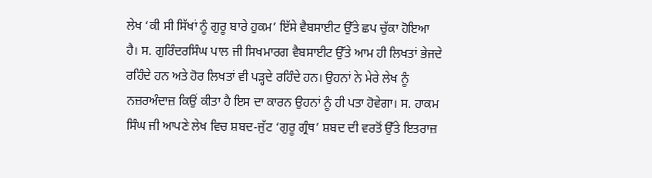ਲੇਖ ‘ਕੀ ਸੀ ਸਿੱਖਾਂ ਨੂੰ ਗੁਰੂ ਬਾਰੇ ਹੁਕਮ’ ਇੱਸੇ ਵੈਬਸਾਈਟ ਉੱਤੇ ਛਪ ਚੁੱਕਾ ਹੋਇਆ ਹੈ। ਸ. ਗੁਰਿੰਦਰਸਿੰਘ ਪਾਲ ਜੀ ਸਿਖਮਾਰਗ ਵੈਬਸਾਈਟ ਉੱਤੇ ਆਮ ਹੀ ਲਿਖਤਾਂ ਭੇਜਦੇ ਰਹਿੰਦੇ ਹਨ ਅਤੇ ਹੋਰ ਲਿਖਤਾਂ ਵੀ ਪੜ੍ਹਦੇ ਰਹਿੰਦੇ ਹਨ। ਉਹਨਾਂ ਨੇ ਮੇਰੇ ਲੇਖ ਨੂੰ ਨਜ਼ਰਅੰਦਾਜ਼ ਕਿਉਂ ਕੀਤਾ ਹੈ ਇਸ ਦਾ ਕਾਰਨ ਉਹਨਾਂ ਨੂੰ ਹੀ ਪਤਾ ਹੋਵੇਗਾ। ਸ. ਹਾਕਮ ਸਿੰਘ ਜੀ ਆਪਣੇ ਲੇਖ ਵਿਚ ਸ਼ਬਦ-ਜੁੱਟ ‘ਗੁਰੂ ਗ੍ਰੰਥ’ ਸ਼ਬਦ ਦੀ ਵਰਤੋਂ ਉੱਤੇ ਇਤਰਾਜ਼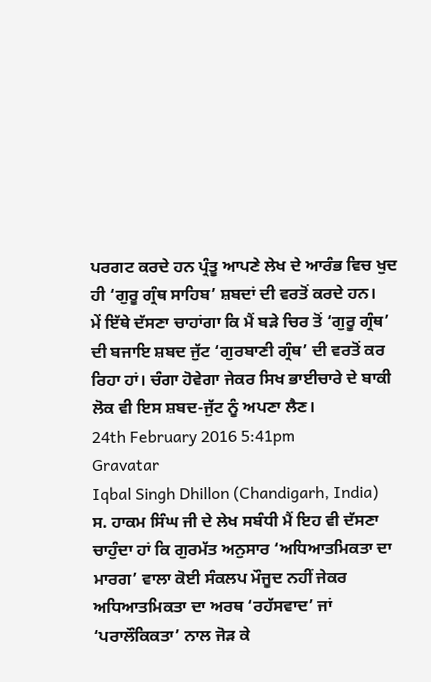ਪਰਗਟ ਕਰਦੇ ਹਨ ਪ੍ਰੰਤੂ ਆਪਣੇ ਲੇਖ ਦੇ ਆਰੰਭ ਵਿਚ ਖੁਦ ਹੀ ‘ਗੁਰੂ ਗ੍ਰੰਥ ਸਾਹਿਬ’ ਸ਼ਬਦਾਂ ਦੀ ਵਰਤੋਂ ਕਰਦੇ ਹਨ।
ਮੇਂ ਇੱਥੇ ਦੱਸਣਾ ਚਾਹਾਂਗਾ ਕਿ ਮੈਂ ਬੜੇ ਚਿਰ ਤੋਂ ‘ਗੁਰੂ ਗ੍ਰੰਥ’ ਦੀ ਬਜਾਇ ਸ਼ਬਦ ਜੁੱਟ ‘ਗੁਰਬਾਣੀ ਗ੍ਰੰਥ’ ਦੀ ਵਰਤੋਂ ਕਰ ਰਿਹਾ ਹਾਂ। ਚੰਗਾ ਹੋਵੇਗਾ ਜੇਕਰ ਸਿਖ ਭਾਈਚਾਰੇ ਦੇ ਬਾਕੀ ਲੋਕ ਵੀ ਇਸ ਸ਼ਬਦ-ਜੁੱਟ ਨੂੰ ਅਪਣਾ ਲੈਣ।
24th February 2016 5:41pm
Gravatar
Iqbal Singh Dhillon (Chandigarh, India)
ਸ. ਹਾਕਮ ਸਿੰਘ ਜੀ ਦੇ ਲੇਖ ਸਬੰਧੀ ਮੈਂ ਇਹ ਵੀ ਦੱਸਣਾ ਚਾਹੁੰਦਾ ਹਾਂ ਕਿ ਗੁਰਮੱਤ ਅਨੁਸਾਰ ‘ਅਧਿਆਤਮਿਕਤਾ ਦਾ ਮਾਰਗ’ ਵਾਲਾ ਕੋਈ ਸੰਕਲਪ ਮੌਜੂਦ ਨਹੀਂ ਜੇਕਰ ਅਧਿਆਤਮਿਕਤਾ ਦਾ ਅਰਥ ‘ਰਹੱਸਵਾਦ’ ਜਾਂ ‘ਪਰਾਲੌਕਿਕਤਾ’ ਨਾਲ ਜੋੜ ਕੇ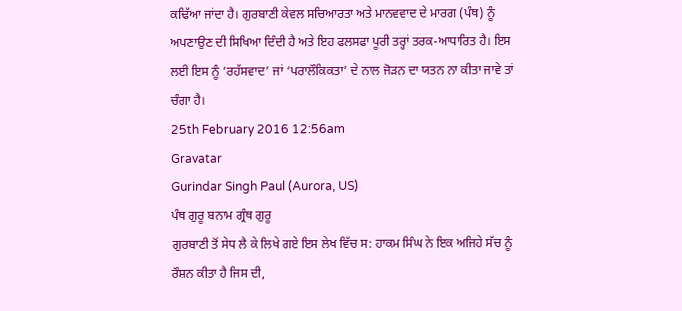ਕਢਿੱਆ ਜਾਂਦਾ ਹੈ। ਗੁਰਬਾਣੀ ਕੇਵਲ ਸਚਿਆਰਤਾ ਅਤੇ ਮਾਨਵਵਾਦ ਦੇ ਮਾਰਗ (ਪੰਥ) ਨੂੰ ਅਪਣਾਉਣ ਦੀ ਸਿਖਿਆ ਦਿੰਦੀ ਹੈ ਅਤੇ ਇਹ ਫਲਸਫਾ ਪੂਰੀ ਤਰ੍ਹਾਂ ਤਰਕ-ਆਧਾਰਿਤ ਹੈ। ਇਸ ਲਈ ਇਸ ਨੂੰ ‘ਰਹੱਸਵਾਦ’ ਜਾਂ ‘ਪਰਾਲੌਕਿਕਤਾ’ ਦੇ ਨਾਲ ਜੋੜਨ ਦਾ ਯਤਨ ਨਾ ਕੀਤਾ ਜਾਵੇ ਤਾਂ ਚੰਗਾ ਹੈ।
25th February 2016 12:56am
Gravatar
Gurindar Singh Paul (Aurora, US)
ਪੰਥ ਗੁਰੂ ਬਨਾਮ ਗ੍ਰੰਥ ਗੁਰੂ
ਗੁਰਬਾਣੀ ਤੋਂ ਸੇਧ ਲੈ ਕੇ ਲਿਖੇ ਗਏ ਇਸ ਲੇਖ ਵਿੱਚ ਸ: ਹਾਕਮ ਸਿੰਘ ਨੇ ਇਕ ਅਜਿਹੇ ਸੱਚ ਨੂੰ ਰੌਸ਼ਨ ਕੀਤਾ ਹੈ ਜਿਸ ਦੀ,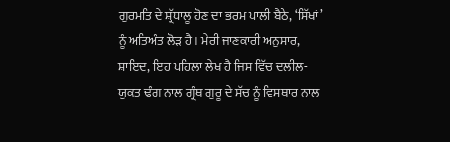ਗੁਰਮਤਿ ਦੇ ਸ਼੍ਰੱਧਾਲੂ ਹੋਣ ਦਾ ਭਰਮ ਪਾਲੀ ਬੈਠੇ, ‘ਸਿੱਖਾਂ’ ਨੂੰ ਅਤਿਅੰਤ ਲੋੜ ਹੈ। ਮੇਰੀ ਜਾਣਕਾਰੀ ਅਨੁਸਾਰ, ਸ਼ਾਇਦ, ਇਹ ਪਹਿਲਾ ਲੇਖ ਹੈ ਜਿਸ ਵਿੱਚ ਦਲੀਲ-ਯੁਕਤ ਢੰਗ ਨਾਲ ਗ੍ਰੰਥ ਗੁਰੂ ਦੇ ਸੱਚ ਨੂੰ ਵਿਸਥਾਰ ਨਾਲ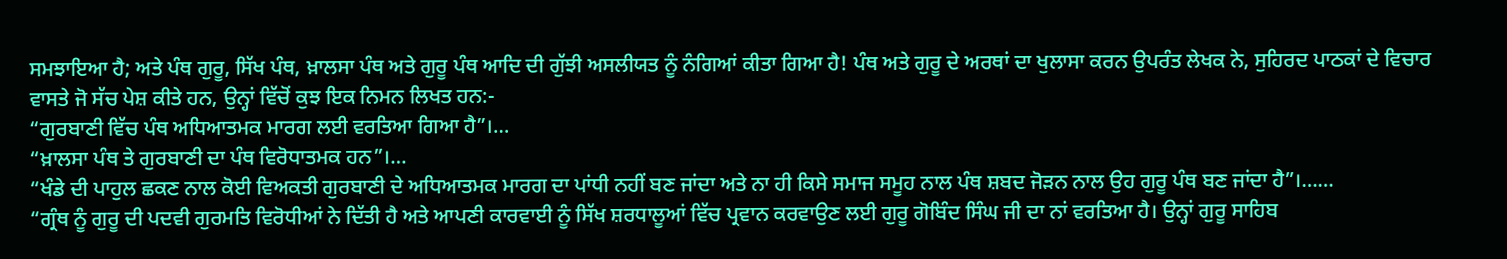ਸਮਝਾਇਆ ਹੈ; ਅਤੇ ਪੰਥ ਗੁਰੂ, ਸਿੱਖ ਪੰਥ, ਖ਼ਾਲਸਾ ਪੰਥ ਅਤੇ ਗੁਰੂ ਪੰਥ ਆਦਿ ਦੀ ਗੁੱਝੀ ਅਸਲੀਯਤ ਨੂੰ ਨੰਗਿਆਂ ਕੀਤਾ ਗਿਆ ਹੈ! ਪੰਥ ਅਤੇ ਗੁਰੂ ਦੇ ਅਰਥਾਂ ਦਾ ਖੁਲਾਸਾ ਕਰਨ ਉਪਰੰਤ ਲੇਖਕ ਨੇ, ਸੁਹਿਰਦ ਪਾਠਕਾਂ ਦੇ ਵਿਚਾਰ ਵਾਸਤੇ ਜੋ ਸੱਚ ਪੇਸ਼ ਕੀਤੇ ਹਨ, ਉਨ੍ਹਾਂ ਵਿੱਚੋਂ ਕੁਝ ਇਕ ਨਿਮਨ ਲਿਖਤ ਹਨ:-
“ਗੁਰਬਾਣੀ ਵਿੱਚ ਪੰਥ ਅਧਿਆਤਮਕ ਮਾਰਗ ਲਈ ਵਰਤਿਆ ਗਿਆ ਹੈ”।…
“ਖ਼ਾਲਸਾ ਪੰਥ ਤੇ ਗੁਰਬਾਣੀ ਦਾ ਪੰਥ ਵਿਰੋਧਾਤਮਕ ਹਨ”।…
“ਖੰਡੇ ਦੀ ਪਾਹੁਲ ਛਕਣ ਨਾਲ ਕੋਈ ਵਿਅਕਤੀ ਗੁਰਬਾਣੀ ਦੇ ਅਧਿਆਤਮਕ ਮਾਰਗ ਦਾ ਪਾਂਧੀ ਨਹੀਂ ਬਣ ਜਾਂਦਾ ਅਤੇ ਨਾ ਹੀ ਕਿਸੇ ਸਮਾਜ ਸਮੂਹ ਨਾਲ ਪੰਥ ਸ਼ਬਦ ਜੋੜਨ ਨਾਲ ਉਹ ਗੁਰੂ ਪੰਥ ਬਣ ਜਾਂਦਾ ਹੈ”।……
“ਗ੍ਰੰਥ ਨੂੰ ਗੁਰੂ ਦੀ ਪਦਵੀ ਗੁਰਮਤਿ ਵਿਰੋਧੀਆਂ ਨੇ ਦਿੱਤੀ ਹੈ ਅਤੇ ਆਪਣੀ ਕਾਰਵਾਈ ਨੂੰ ਸਿੱਖ ਸ਼ਰਧਾਲੂਆਂ ਵਿੱਚ ਪ੍ਰਵਾਨ ਕਰਵਾਉਣ ਲਈ ਗੁਰੂ ਗੋਬਿੰਦ ਸਿੰਘ ਜੀ ਦਾ ਨਾਂ ਵਰਤਿਆ ਹੈ। ਉਨ੍ਹਾਂ ਗੁਰੂ ਸਾਹਿਬ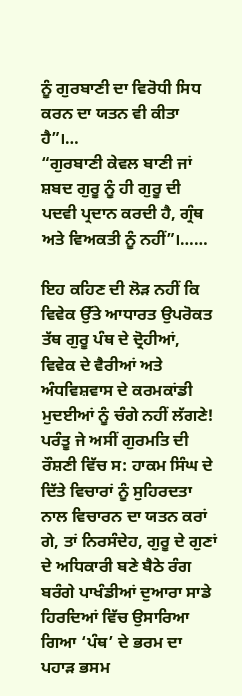ਨੂੰ ਗੁਰਬਾਣੀ ਦਾ ਵਿਰੋਧੀ ਸਿਧ ਕਰਨ ਦਾ ਯਤਨ ਵੀ ਕੀਤਾ ਹੈ”।…
“ਗੁਰਬਾਣੀ ਕੇਵਲ ਬਾਣੀ ਜਾਂ ਸ਼ਬਦ ਗੁਰੂ ਨੂੰ ਹੀ ਗੁਰੂ ਦੀ ਪਦਵੀ ਪ੍ਰਦਾਨ ਕਰਦੀ ਹੈ, ਗ੍ਰੰਥ ਅਤੇ ਵਿਅਕਤੀ ਨੂੰ ਨਹੀਂ”।……

ਇਹ ਕਹਿਣ ਦੀ ਲੋੜ ਨਹੀਂ ਕਿ ਵਿਵੇਕ ਉੱਤੇ ਆਧਾਰਤ ਉਪਰੋਕਤ ਤੱਥ ਗੁਰੂ ਪੰਥ ਦੇ ਦ੍ਰੋਹੀਆਂ, ਵਿਵੇਕ ਦੇ ਵੈਰੀਆਂ ਅਤੇ ਅੰਧਵਿਸ਼ਵਾਸ ਦੇ ਕਰਮਕਾਂਡੀ ਮੁਦਈਆਂ ਨੂੰ ਚੰਗੇ ਨਹੀਂ ਲੱਗਣੇ! ਪਰੰਤੂ ਜੇ ਅਸੀਂ ਗੁਰਮਤਿ ਦੀ ਰੌਸ਼ਣੀ ਵਿੱਚ ਸ: ਹਾਕਮ ਸਿੰਘ ਦੇ ਦਿੱਤੇ ਵਿਚਾਰਾਂ ਨੂੰ ਸੁਹਿਰਦਤਾ ਨਾਲ ਵਿਚਾਰਨ ਦਾ ਯਤਨ ਕਰਾਂ ਗੇ, ਤਾਂ ਨਿਰਸੰਦੇਹ, ਗੁਰੂ ਦੇ ਗੁਣਾਂ ਦੇ ਅਧਿਕਾਰੀ ਬਣੇ ਬੈਠੇ ਰੰਗ ਬਰੰਗੇ ਪਾਖੰਡੀਆਂ ਦੁਆਰਾ ਸਾਡੇ ਹਿਰਦਿਆਂ ਵਿੱਚ ਉਸਾਰਿਆ ਗਿਆ ‘ਪੰਥ’ ਦੇ ਭਰਮ ਦਾ ਪਹਾੜ ਭਸਮ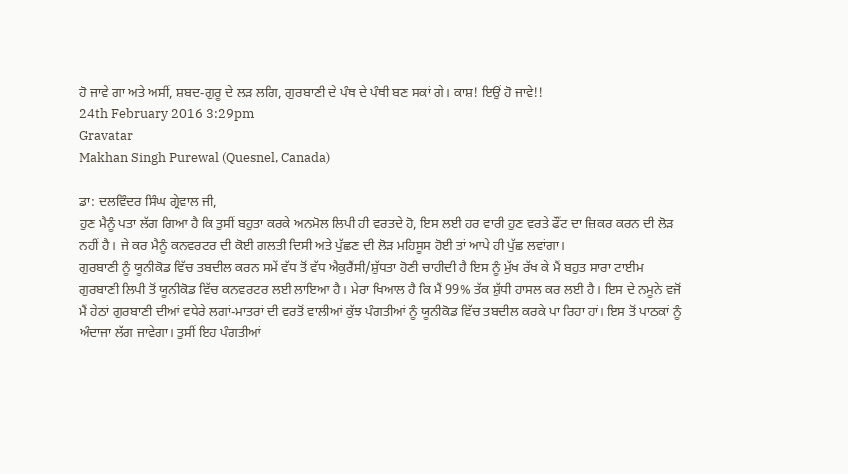ਹੋ ਜਾਵੇ ਗਾ ਅਤੇ ਅਸੀਂ, ਸ਼ਬਦ-ਗੁਰੂ ਦੇ ਲੜ ਲਗਿ, ਗੁਰਬਾਣੀ ਦੇ ਪੰਥ ਦੇ ਪੰਥੀ ਬਣ ਸਕਾਂ ਗੇ। ਕਾਸ਼! ਇਉਂ ਹੋ ਜਾਵੇ!!
24th February 2016 3:29pm
Gravatar
Makhan Singh Purewal (Quesnel, Canada)

ਡਾ: ਦਲਵਿੰਦਰ ਸਿੰਘ ਗ੍ਰੇਵਾਲ ਜੀ,
ਹੁਣ ਮੈਨੂੰ ਪਤਾ ਲੱਗ ਗਿਆ ਹੈ ਕਿ ਤੁਸੀਂ ਬਹੁਤਾ ਕਰਕੇ ਅਨਮੋਲ ਲਿਪੀ ਹੀ ਵਰਤਦੇ ਹੋ, ਇਸ ਲਈ ਹਰ ਵਾਰੀ ਹੁਣ ਵਰਤੇ ਫੌਂਟ ਦਾ ਜ਼ਿਕਰ ਕਰਨ ਦੀ ਲੋੜ ਨਹੀਂ ਹੈ। ਜੇ ਕਰ ਮੈਨੂੰ ਕਨਵਰਟਰ ਦੀ ਕੋਈ ਗਲਤੀ ਦਿਸੀ ਅਤੇ ਪੁੱਛਣ ਦੀ ਲੋੜ ਮਹਿਸੂਸ ਹੋਈ ਤਾਂ ਆਪੇ ਹੀ ਪੁੱਛ ਲਵਾਂਗਾ।
ਗੁਰਬਾਣੀ ਨੂੰ ਯੂਨੀਕੋਡ ਵਿੱਚ ਤਬਦੀਲ ਕਰਨ ਸਮੇਂ ਵੱਧ ਤੋਂ ਵੱਧ ਐਕੁਰੈਂਸੀ/ਸ਼ੁੱਧਤਾ ਹੋਣੀ ਚਾਹੀਦੀ ਹੈ ਇਸ ਨੂੰ ਮੁੱਖ ਰੱਖ ਕੇ ਮੈਂ ਬਹੁਤ ਸਾਰਾ ਟਾਈਮ ਗੁਰਬਾਣੀ ਲਿਪੀ ਤੋਂ ਯੂਨੀਕੋਡ ਵਿੱਚ ਕਨਵਰਟਰ ਲਈ ਲਾਇਆ ਹੈ। ਮੇਰਾ ਖਿਆਲ ਹੈ ਕਿ ਮੈਂ 99% ਤੱਕ ਸ਼ੁੱਧੀ ਹਾਸਲ ਕਰ ਲਈ ਹੈ। ਇਸ ਦੇ ਨਮੂਨੇ ਵਜੋਂ ਮੈਂ ਹੇਠਾਂ ਗੁਰਬਾਣੀ ਦੀਆਂ ਵਧੇਰੇ ਲਗਾਂ-ਮਾਤਰਾਂ ਦੀ ਵਰਤੋਂ ਵਾਲੀਆਂ ਕੁੱਝ ਪੰਗਤੀਆਂ ਨੂੰ ਯੂਨੀਕੋਡ ਵਿੱਚ ਤਬਦੀਲ ਕਰਕੇ ਪਾ ਰਿਹਾ ਹਾਂ। ਇਸ ਤੋਂ ਪਾਠਕਾਂ ਨੂੰ ਅੰਦਾਜਾ ਲੱਗ ਜਾਵੇਗਾ। ਤੁਸੀਂ ਇਹ ਪੰਗਤੀਆਂ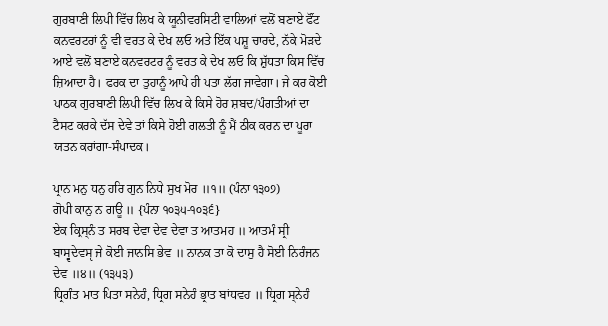ਗੁਰਬਾਣੀ ਲਿਪੀ ਵਿੱਚ ਲਿਖ ਕੇ ਯੂਨੀਵਰਸਿਟੀ ਵਾਲਿਆਂ ਵਲੋਂ ਬਣਾਏ ਫੌਂਟ ਕਨਵਰਟਰਾਂ ਨੂੰ ਵੀ ਵਰਤ ਕੇ ਦੇਖ ਲਓ ਅਤੇ ਇੱਕ ਪਸ਼ੂ ਚਾਰਦੇ, ਨੱਕੇ ਮੋੜਦੇ ਆਏ ਵਲੋਂ ਬਣਾਏ ਕਨਵਰਟਰ ਨੂੰ ਵਰਤ ਕੇ ਦੇਖ ਲਓ ਕਿ ਸ਼ੁੱਧਤਾ ਕਿਸ ਵਿੱਚ ਜ਼ਿਆਦਾ ਹੈ। ਫਰਕ ਦਾ ਤੁਹਾਨੂੰ ਆਪੇ ਹੀ ਪਤਾ ਲੱਗ ਜਾਵੇਗਾ। ਜੇ ਕਰ ਕੋਈ ਪਾਠਕ ਗੁਰਬਾਣੀ ਲਿਪੀ ਵਿੱਚ ਲਿਖ ਕੇ ਕਿਸੇ ਹੋਰ ਸ਼ਬਦ/ਪੰਗਤੀਆਂ ਦਾ ਟੈਸਟ ਕਰਕੇ ਦੱਸ ਦੇਵੇ ਤਾਂ ਕਿਸੇ ਹੋਈ ਗਲਤੀ ਨੂੰ ਮੈਂ ਠੀਕ ਕਰਨ ਦਾ ਪੂਰਾ ਯਤਨ ਕਰਾਂਗਾ-ਸੰਪਾਦਕ।

ਪ੍ਰਾਨ ਮਨੁ ਧਨੁ ਹਰਿ ਗੁਨ ਨਿਧੇ ਸੁਖ ਮੋਰ ॥੧॥ (ਪੰਨਾ ੧੩੦੭)
ਗੋਪੀ ਕਾਨੁ ਨ ਗਊ ॥ {ਪੰਨਾ ੧੦੩੫-੧੦੩੬}
ਏਕ ਕ੍ਰਿਸ੍ਨੰ ਤ ਸਰਬ ਦੇਵਾ ਦੇਵ ਦੇਵਾ ਤ ਆਤਮਹ ॥ ਆਤਮੰ ਸ੍ਰੀ ਬਾਸ੍ਵਦੇਵਸੵ ਜੇ ਕੋਈ ਜਾਨਸਿ ਭੇਵ ॥ ਨਾਨਕ ਤਾ ਕੋ ਦਾਸੁ ਹੈ ਸੋਈ ਨਿਰੰਜਨ ਦੇਵ ॥੪॥ (੧੩੫੩)
ਧ੍ਰਿਗੰਤ ਮਾਤ ਪਿਤਾ ਸਨੇਹੰ, ਧ੍ਰਿਗ ਸਨੇਹੰ ਭ੍ਰਾਤ ਬਾਂਧਵਹ ॥ ਧ੍ਰਿਗ ਸ੍ਨੇਹੰ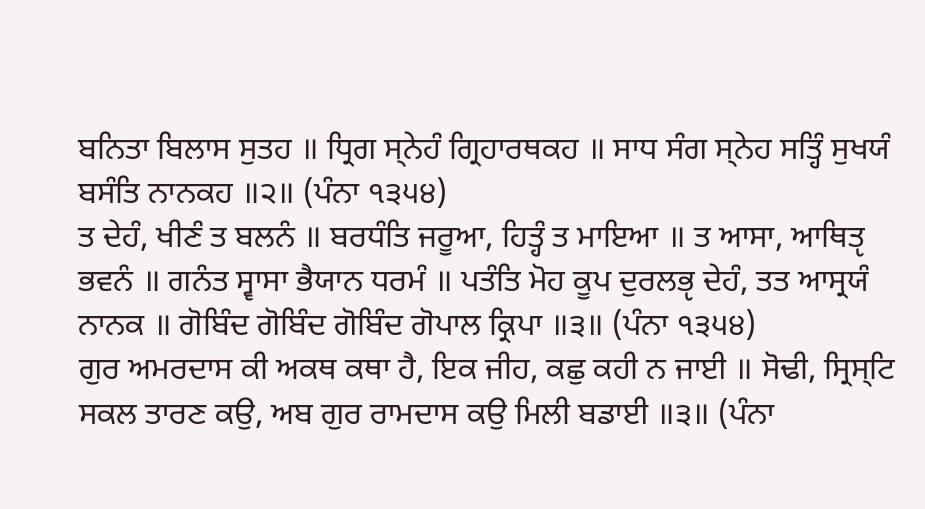ਬਨਿਤਾ ਬਿਲਾਸ ਸੁਤਹ ॥ ਧ੍ਰਿਗ ਸ੍ਨੇਹੰ ਗ੍ਰਿਹਾਰਥਕਹ ॥ ਸਾਧ ਸੰਗ ਸ੍ਨੇਹ ਸਤ੍ਹਿੰ ਸੁਖਯੰ ਬਸੰਤਿ ਨਾਨਕਹ ॥੨॥ (ਪੰਨਾ ੧੩੫੪)
ਤ ਦੇਹੰ, ਖੀਣੰ ਤ ਬਲਨੰ ॥ ਬਰਧੰਤਿ ਜਰੂਆ, ਹਿਤ੍ਹੰ ਤ ਮਾਇਆ ॥ ਤ ਆਸਾ, ਆਥਿਤੵ ਭਵਨੰ ॥ ਗਨੰਤ ਸ੍ਵਾਸਾ ਭੈਯਾਨ ਧਰਮੰ ॥ ਪਤੰਤਿ ਮੋਹ ਕੂਪ ਦੁਰਲਭੵ ਦੇਹੰ, ਤਤ ਆਸ੍ਰਯੰ ਨਾਨਕ ॥ ਗੋਬਿੰਦ ਗੋਬਿੰਦ ਗੋਬਿੰਦ ਗੋਪਾਲ ਕ੍ਰਿਪਾ ॥੩॥ (ਪੰਨਾ ੧੩੫੪)
ਗੁਰ ਅਮਰਦਾਸ ਕੀ ਅਕਥ ਕਥਾ ਹੈ, ਇਕ ਜੀਹ, ਕਛੁ ਕਹੀ ਨ ਜਾਈ ॥ ਸੋਢੀ, ਸ੍ਰਿਸ੍ਟਿ ਸਕਲ ਤਾਰਣ ਕਉ, ਅਬ ਗੁਰ ਰਾਮਦਾਸ ਕਉ ਮਿਲੀ ਬਡਾਈ ॥੩॥ (ਪੰਨਾ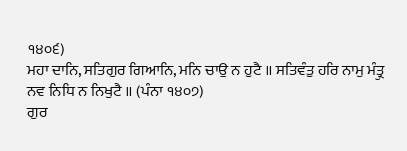੧੪੦੬)
ਮਹਾ ਦਾਨਿ, ਸਤਿਗੁਰ ਗਿਆਨਿ, ਮਨਿ ਚਾਉ ਨ ਹੁਟੈ ॥ ਸਤਿਵੰਤੁ ਹਰਿ ਨਾਮੁ ਮੰਤ੍ਰੁ ਨਵ ਨਿਧਿ ਨ ਨਿਖੁਟੈ ॥ (ਪੰਨਾ ੧੪੦੭)
ਗੁਰ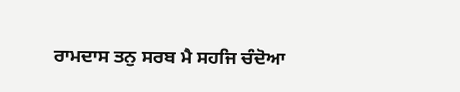ਰਾਮਦਾਸ ਤਨੁ ਸਰਬ ਮੈ ਸਹਜਿ ਚੰਦੋਆ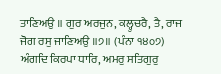ਤਾਣਿਅਉ ॥ ਗੁਰ ਅਰਜੁਨ, ਕਲ੍ਹੁਚਰੈ, ਤੈ, ਰਾਜ ਜੋਗ ਰਸੁ ਜਾਣਿਅਉ ॥੭॥ (ਪੰਨਾ ੧੪੦੭)
ਅੰਗਦਿ ਕਿਰਪਾ ਧਾਰਿ, ਅਮਰੁ ਸਤਿਗੁਰੁ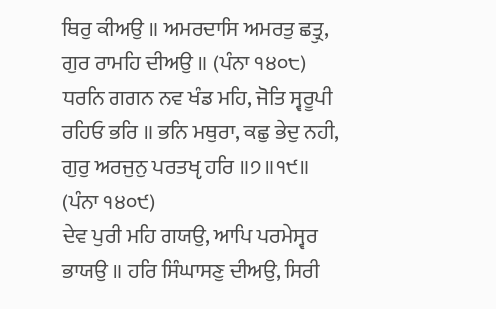ਥਿਰੁ ਕੀਅਉ ॥ ਅਮਰਦਾਸਿ ਅਮਰਤੁ ਛਤ੍ਰੁ, ਗੁਰ ਰਾਮਹਿ ਦੀਅਉ ॥ (ਪੰਨਾ ੧੪੦੮)
ਧਰਨਿ ਗਗਨ ਨਵ ਖੰਡ ਮਹਿ, ਜੋਤਿ ਸ੍ਵਰੂਪੀ ਰਹਿਓ ਭਰਿ ॥ ਭਨਿ ਮਥੁਰਾ, ਕਛੁ ਭੇਦੁ ਨਹੀ, ਗੁਰੁ ਅਰਜੁਨੁ ਪਰਤਖੵ ਹਰਿ ॥੭॥੧੯॥ (ਪੰਨਾ ੧੪੦੯)
ਦੇਵ ਪੁਰੀ ਮਹਿ ਗਯਉ, ਆਪਿ ਪਰਮੇਸ੍ਵਰ ਭਾਯਉ ॥ ਹਰਿ ਸਿੰਘਾਸਣੁ ਦੀਅਉ, ਸਿਰੀ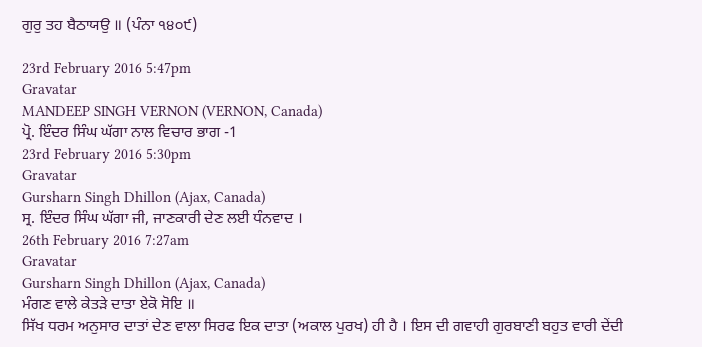ਗੁਰੁ ਤਹ ਬੈਠਾਯਉ ॥ (ਪੰਨਾ ੧੪੦੯)

23rd February 2016 5:47pm
Gravatar
MANDEEP SINGH VERNON (VERNON, Canada)
ਪ੍ਰੋ. ਇੰਦਰ ਸਿੰਘ ਘੱਗਾ ਨਾਲ ਵਿਚਾਰ ਭਾਗ -1
23rd February 2016 5:30pm
Gravatar
Gursharn Singh Dhillon (Ajax, Canada)
ਸ੍ਰ. ਇੰਦਰ ਸਿੰਘ ਘੱਗਾ ਜੀ, ਜਾਣਕਾਰੀ ਦੇਣ ਲਈ ਧੰਨਵਾਦ ।
26th February 2016 7:27am
Gravatar
Gursharn Singh Dhillon (Ajax, Canada)
ਮੰਗਣ ਵਾਲੇ ਕੇਤੜੇ ਦਾਤਾ ਏਕੋ ਸੋਇ ॥
ਸਿੱਖ ਧਰਮ ਅਨੁਸਾਰ ਦਾਤਾਂ ਦੇਣ ਵਾਲਾ ਸਿਰਫ ਇਕ ਦਾਤਾ (ਅਕਾਲ ਪੁਰਖ) ਹੀ ਹੈ । ਇਸ ਦੀ ਗਵਾਹੀ ਗੁਰਬਾਣੀ ਬਹੁਤ ਵਾਰੀ ਦੇਂਦੀ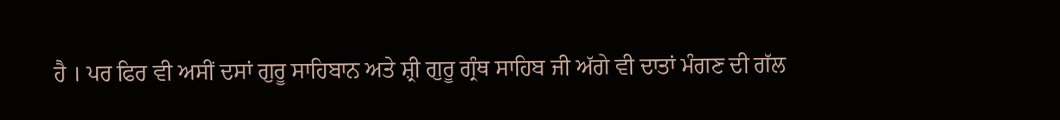ਹੈ । ਪਰ ਫਿਰ ਵੀ ਅਸੀਂ ਦਸਾਂ ਗੁਰੂ ਸਾਹਿਬਾਨ ਅਤੇ ਸ਼੍ਰੀ ਗੁਰੂ ਗ੍ਰੰਥ ਸਾਹਿਬ ਜੀ ਅੱਗੇ ਵੀ ਦਾਤਾਂ ਮੰਗਣ ਦੀ ਗੱਲ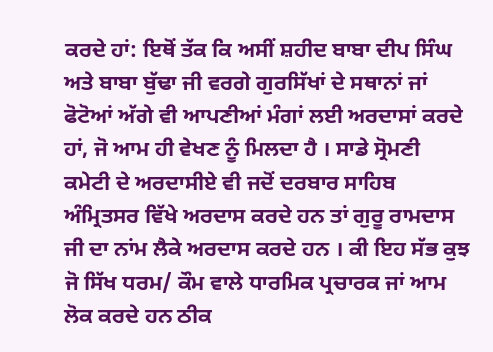ਕਰਦੇ ਹਾਂ: ਇਥੋਂ ਤੱਕ ਕਿ ਅਸੀਂ ਸ਼ਹੀਦ ਬਾਬਾ ਦੀਪ ਸਿੰਘ ਅਤੇ ਬਾਬਾ ਬੁੱਢਾ ਜੀ ਵਰਗੇ ਗੁਰਸਿੱਖਾਂ ਦੇ ਸਥਾਨਾਂ ਜਾਂ ਫੋਟੋਆਂ ਅੱਗੇ ਵੀ ਆਪਣੀਆਂ ਮੰਗਾਂ ਲਈ ਅਰਦਾਸਾਂ ਕਰਦੇ ਹਾਂ, ਜੋ ਆਮ ਹੀ ਵੇਖਣ ਨੂੰ ਮਿਲਦਾ ਹੈ । ਸਾਡੇ ਸ੍ਰੋਮਣੀ ਕਮੇਟੀ ਦੇ ਅਰਦਾਸੀਏ ਵੀ ਜਦੋਂ ਦਰਬਾਰ ਸਾਹਿਬ ਅੰਮ੍ਰਿਤਸਰ ਵਿੱਖੇ ਅਰਦਾਸ ਕਰਦੇ ਹਨ ਤਾਂ ਗੁਰੂ ਰਾਮਦਾਸ ਜੀ ਦਾ ਨਾਂਮ ਲੈਕੇ ਅਰਦਾਸ ਕਰਦੇ ਹਨ । ਕੀ ਇਹ ਸੱਭ ਕੁਝ ਜੋ ਸਿੱਖ ਧਰਮ/ ਕੌਮ ਵਾਲੇ ਧਾਰਮਿਕ ਪ੍ਰਚਾਰਕ ਜਾਂ ਆਮ ਲੋਕ ਕਰਦੇ ਹਨ ਠੀਕ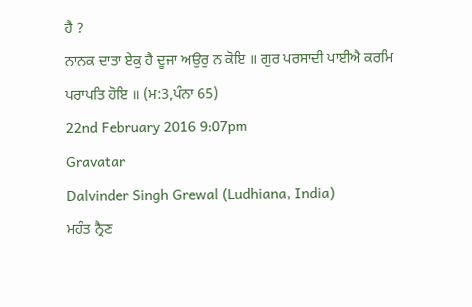ਹੈ ?
ਨਾਨਕ ਦਾਤਾ ਏਕੁ ਹੈ ਦੂਜਾ ਅਉਰੁ ਨ ਕੋਇ ॥ ਗੁਰ ਪਰਸਾਦੀ ਪਾਈਐ ਕਰਮਿ ਪਰਾਪਤਿ ਹੋਇ ॥ (ਮ:3,ਪੰਨਾ 65)
22nd February 2016 9:07pm
Gravatar
Dalvinder Singh Grewal (Ludhiana, India)
ਮਹੰਤ ਨ੍ਰੈਣ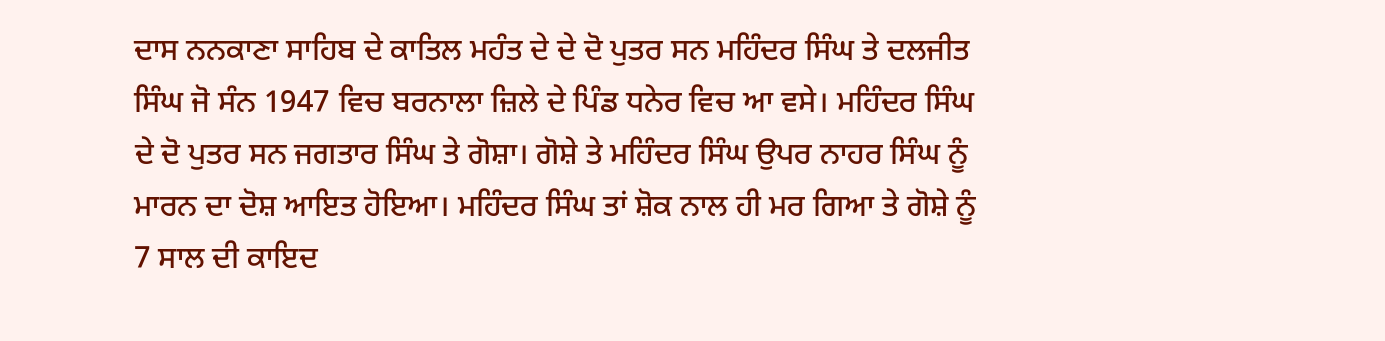ਦਾਸ ਨਨਕਾਣਾ ਸਾਹਿਬ ਦੇ ਕਾਤਿਲ ਮਹੰਤ ਦੇ ਦੇ ਦੋ ਪੁਤਰ ਸਨ ਮਹਿੰਦਰ ਸਿੰਘ ਤੇ ਦਲਜੀਤ ਸਿੰਘ ਜੋ ਸੰਨ 1947 ਵਿਚ ਬਰਨਾਲਾ ਜ਼ਿਲੇ ਦੇ ਪਿੰਡ ਧਨੇਰ ਵਿਚ ਆ ਵਸੇ। ਮਹਿੰਦਰ ਸਿੰਘ ਦੇ ਦੋ ਪੁਤਰ ਸਨ ਜਗਤਾਰ ਸਿੰਘ ਤੇ ਗੋਸ਼ਾ। ਗੋਸ਼ੇ ਤੇ ਮਹਿੰਦਰ ਸਿੰਘ ਉਪਰ ਨਾਹਰ ਸਿੰਘ ਨੂੰ ਮਾਰਨ ਦਾ ਦੋਸ਼ ਆਇਤ ਹੋਇਆ। ਮਹਿੰਦਰ ਸਿੰਘ ਤਾਂ ਸ਼ੋਕ ਨਾਲ ਹੀ ਮਰ ਗਿਆ ਤੇ ਗੋਸ਼ੇ ਨੂੰ 7 ਸਾਲ ਦੀ ਕਾਇਦ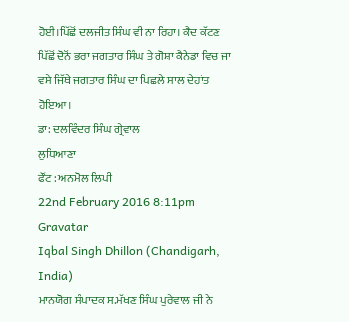ਹੋਈ।ਪਿੱਛੋਂ ਦਲਜੀਤ ਸਿੰਘ ਵੀ ਨਾ ਰਿਹਾ। ਕੈਦ ਕੱਟਣ ਪਿੱਛੋਂ ਦੋਨੋਂ ਭਰਾ ਜਗਤਾਰ ਸਿੰਘ ਤੇ ਗੋਸ਼ਾ ਕੈਨੇਡਾ ਵਿਚ ਜਾ ਵਸੇ ਜਿੱਥੇ ਜਗਤਾਰ ਸਿੰਘ ਦਾ ਪਿਛਲੇ ਸਾਲ ਦੇਹਾਂਤ ਹੋਇਆ।
ਡਾ: ਦਲਵਿੰਦਰ ਸਿੰਘ ਗ੍ਰੇਵਾਲ
ਲੁਧਿਆਣਾ
ਫੌਂਟ : ਅਨਮੋਲ ਲਿਪੀ
22nd February 2016 8:11pm
Gravatar
Iqbal Singh Dhillon (Chandigarh, India)
ਮਾਨਯੋਗ ਸੰਪਾਦਕ ਸ.ਮੱਖਣ ਸਿੰਘ ਪੁਰੇਵਾਲ ਜੀ ਨੇ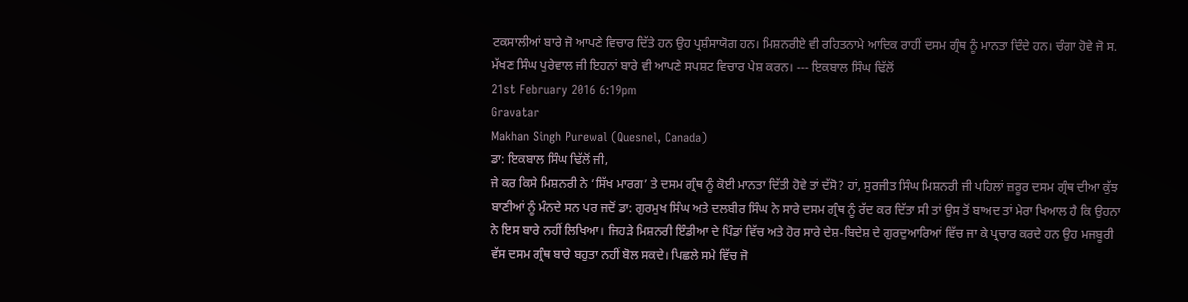ਟਕਸਾਲੀਆਂ ਬਾਰੇ ਜੋ ਆਪਣੇ ਵਿਚਾਰ ਦਿੱਤੇ ਹਨ ਉਹ ਪ੍ਰਸ਼ੰਸਾਯੋਗ ਹਨ। ਮਿਸ਼ਨਰੀਏ ਵੀ ਰਹਿਤਨਾਮੇ ਆਦਿਕ ਰਾਹੀਂ ਦਸਮ ਗ੍ਰੰਥ ਨੂੰ ਮਾਨਤਾ ਦਿੰਦੇ ਹਨ। ਚੰਗਾ ਹੋਵੇ ਜੋ ਸ. ਮੱਖਣ ਸਿੰਘ ਪੁਰੇਵਾਲ ਜੀ ਇਹਨਾਂ ਬਾਰੇ ਵੀ ਆਪਣੇ ਸਪਸ਼ਟ ਵਿਚਾਰ ਪੇਸ਼ ਕਰਨ। --- ਇਕਬਾਲ ਸਿੰਘ ਢਿੱਲੋਂ
21st February 2016 6:19pm
Gravatar
Makhan Singh Purewal (Quesnel, Canada)
ਡਾ: ਇਕਬਾਲ ਸਿੰਘ ਢਿੱਲੋਂ ਜੀ,
ਜੇ ਕਰ ਕਿਸੇ ਮਿਸ਼ਨਰੀ ਨੇ ‘ਸਿੱਖ ਮਾਰਗ’ ਤੇ ਦਸਮ ਗ੍ਰੰਥ ਨੂੰ ਕੋਈ ਮਾਨਤਾ ਦਿੱਤੀ ਹੋਵੇ ਤਾਂ ਦੱਸੋ? ਹਾਂ, ਸੁਰਜੀਤ ਸਿੰਘ ਮਿਸ਼ਨਰੀ ਜੀ ਪਹਿਲਾਂ ਜ਼ਰੂਰ ਦਸਮ ਗ੍ਰੰਥ ਦੀਆ ਕੁੱਝ ਬਾਣੀਆਂ ਨੂੰ ਮੰਨਦੇ ਸਨ ਪਰ ਜਦੋਂ ਡਾ: ਗੁਰਮੁਖ ਸਿੰਘ ਅਤੇ ਦਲਬੀਰ ਸਿੰਘ ਨੇ ਸਾਰੇ ਦਸਮ ਗ੍ਰੰਥ ਨੂੰ ਰੱਦ ਕਰ ਦਿੱਤਾ ਸੀ ਤਾਂ ਉਸ ਤੋਂ ਬਾਅਦ ਤਾਂ ਮੇਰਾ ਖਿਆਲ ਹੈ ਕਿ ਉਹਨਾ ਨੇ ਇਸ ਬਾਰੇ ਨਹੀਂ ਲਿਖਿਆ। ਜਿਹੜੇ ਮਿਸ਼ਨਰੀ ਇੰਡੀਆ ਦੇ ਪਿੰਡਾਂ ਵਿੱਚ ਅਤੇ ਹੋਰ ਸਾਰੇ ਦੇਸ਼-ਬਿਦੇਸ਼ ਦੇ ਗੁਰਦੁਆਰਿਆਂ ਵਿੱਚ ਜਾ ਕੇ ਪ੍ਰਚਾਰ ਕਰਦੇ ਹਨ ਉਹ ਮਜਬੂਰੀ ਵੱਸ ਦਸਮ ਗ੍ਰੰਥ ਬਾਰੇ ਬਹੁਤਾ ਨਹੀਂ ਬੋਲ ਸਕਦੇ। ਪਿਛਲੇ ਸਮੇ ਵਿੱਚ ਜੋ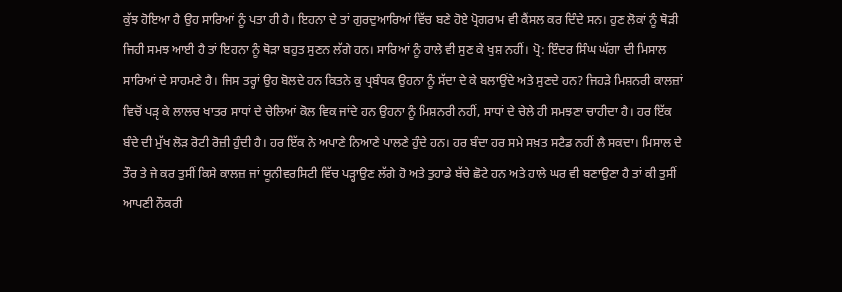ਕੁੱਝ ਹੋਇਆ ਹੈ ਉਹ ਸਾਰਿਆਂ ਨੂੰ ਪਤਾ ਹੀ ਹੈ। ਇਹਨਾ ਦੇ ਤਾਂ ਗੁਰਦੁਆਰਿਆਂ ਵਿੱਚ ਬਣੇ ਹੋਏ ਪ੍ਰੋਗਰਾਮ ਵੀ ਕੈਂਸਲ ਕਰ ਦਿੰਦੇ ਸਨ। ਹੁਣ ਲੋਕਾਂ ਨੂੰ ਥੋੜੀ ਜਿਹੀ ਸਮਝ ਆਈ ਹੈ ਤਾਂ ਇਹਨਾ ਨੂੰ ਥੋੜਾ ਬਹੁਤ ਸੁਣਨ ਲੱਗੇ ਹਨ। ਸਾਰਿਆਂ ਨੂੰ ਹਾਲੇ ਵੀ ਸੁਣ ਕੇ ਖੁਸ਼ ਨਹੀਂ। ਪ੍ਰੋ: ਇੰਦਰ ਸਿੰਘ ਘੱਗਾ ਦੀ ਮਿਸਾਲ ਸਾਰਿਆਂ ਦੇ ਸਾਹਮਣੇ ਹੈ। ਜਿਸ ਤਰ੍ਹਾਂ ਉਹ ਬੋਲਦੇ ਹਨ ਕਿਤਨੇ ਕੁ ਪ੍ਰਬੰਧਕ ਉਹਨਾ ਨੂੰ ਸੱਦਾ ਦੇ ਕੇ ਬਲਾਉਂਦੇ ਅਤੇ ਸੁਣਦੇ ਹਨ? ਜਿਹੜੇ ਮਿਸ਼ਨਰੀ ਕਾਲਜ਼ਾਂ ਵਿਚੋਂ ਪੜੵ ਕੇ ਲਾਲਚ ਖਾਤਰ ਸਾਧਾਂ ਦੇ ਚੇਲਿਆਂ ਕੋਲ ਵਿਕ ਜਾਂਦੇ ਹਨ ਉਹਨਾ ਨੂੰ ਮਿਸ਼ਨਰੀ ਨਹੀਂ, ਸਾਧਾਂ ਦੇ ਚੇਲੇ ਹੀ ਸਮਝਣਾ ਚਾਹੀਦਾ ਹੈ। ਹਰ ਇੱਕ ਬੰਦੇ ਦੀ ਮੁੱਖ ਲੋੜ ਰੋਟੀ ਰੋਜ਼ੀ ਹੁੰਦੀ ਹੈ। ਹਰ ਇੱਕ ਨੇ ਅਪਾਣੇ ਨਿਆਣੇ ਪਾਲਣੇ ਹੁੰਦੇ ਹਨ। ਹਰ ਬੰਦਾ ਹਰ ਸਮੇ ਸਖ਼ਤ ਸਟੈਡ ਨਹੀਂ ਲੈ ਸਕਦਾ। ਮਿਸਾਲ ਦੇ ਤੌਰ ਤੇ ਜੇ ਕਰ ਤੁਸੀਂ ਕਿਸੇ ਕਾਲਜ਼ ਜਾਂ ਯੂਨੀਵਰਸਿਟੀ ਵਿੱਚ ਪੜ੍ਹਾਉਣ ਲੱਗੇ ਹੋ ਅਤੇ ਤੁਹਾਡੇ ਬੱਚੇ ਛੋਟੇ ਹਨ ਅਤੇ ਹਾਲੇ ਘਰ ਵੀ ਬਣਾਉਣਾ ਹੈ ਤਾਂ ਕੀ ਤੁਸੀਂ ਆਪਣੀ ਨੌਕਰੀ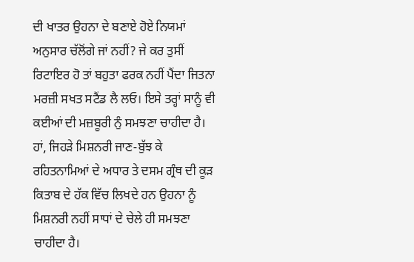ਦੀ ਖਾਤਰ ਉਹਨਾ ਦੇ ਬਣਾਏ ਹੋਏ ਨਿਯਮਾਂ ਅਨੁਸਾਰ ਚੱਲੋਂਗੇ ਜਾਂ ਨਹੀਂ? ਜੇ ਕਰ ਤੁਸੀਂ ਰਿਟਾਇਰ ਹੋ ਤਾਂ ਬਹੁਤਾ ਫਰਕ ਨਹੀਂ ਪੈਂਦਾ ਜਿਤਨਾ ਮਰਜ਼ੀ ਸਖਤ ਸਟੈਂਡ ਲੈ ਲਓ। ਇਸੇ ਤਰ੍ਹਾਂ ਸਾਨੂੰ ਵੀ ਕਈਆਂ ਦੀ ਮਜ਼ਬੂਰੀ ਨੁੰ ਸਮਝਣਾ ਚਾਹੀਦਾ ਹੈ। ਹਾਂ, ਜਿਹੜੇ ਮਿਸ਼ਨਰੀ ਜਾਣ-ਬੁੱਝ ਕੇ ਰਹਿਤਨਾਮਿਆਂ ਦੇ ਅਧਾਰ ਤੇ ਦਸਮ ਗ੍ਰੰਥ ਦੀ ਕੂੜ ਕਿਤਾਬ ਦੇ ਹੱਕ ਵਿੱਚ ਲਿਖਦੇ ਹਨ ਉਹਨਾ ਨੂੰ ਮਿਸ਼ਨਰੀ ਨਹੀਂ ਸਾਧਾਂ ਦੇ ਚੇਲੇ ਹੀ ਸਮਝਣਾ ਚਾਹੀਦਾ ਹੈ।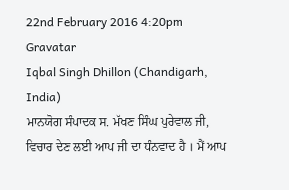22nd February 2016 4:20pm
Gravatar
Iqbal Singh Dhillon (Chandigarh, India)
ਮਾਨਯੋਗ ਸੰਪਾਦਕ ਸ. ਮੱਖਣ ਸਿੰਘ ਪੁਰੇਵਾਲ ਜੀ, ਵਿਚਾਰ ਦੇਣ ਲਈ ਆਪ ਜੀ ਦਾ ਧੰਨਵਾਦ ਹੈ । ਮੈਂ ਆਪ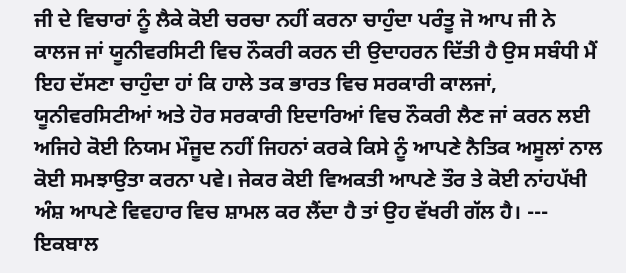ਜੀ ਦੇ ਵਿਚਾਰਾਂ ਨੂੰ ਲੈਕੇ ਕੋਈ ਚਰਚਾ ਨਹੀਂ ਕਰਨਾ ਚਾਹੁੰਦਾ ਪਰੰਤੂ ਜੋ ਆਪ ਜੀ ਨੇ ਕਾਲਜ ਜਾਂ ਯੂਨੀਵਰਸਿਟੀ ਵਿਚ ਨੌਕਰੀ ਕਰਨ ਦੀ ਉਦਾਹਰਨ ਦਿੱਤੀ ਹੈ ਉਸ ਸਬੰਧੀ ਮੈਂ ਇਹ ਦੱਸਣਾ ਚਾਹੁੰਦਾ ਹਾਂ ਕਿ ਹਾਲੇ ਤਕ ਭਾਰਤ ਵਿਚ ਸਰਕਾਰੀ ਕਾਲਜਾਂ, ਯੂਨੀਵਰਸਿਟੀਆਂ ਅਤੇ ਹੋਰ ਸਰਕਾਰੀ ਇਦਾਰਿਆਂ ਵਿਚ ਨੌਕਰੀ ਲੈਣ ਜਾਂ ਕਰਨ ਲਈ ਅਜਿਹੇ ਕੋਈ ਨਿਯਮ ਮੌਜੂਦ ਨਹੀਂ ਜਿਹਨਾਂ ਕਰਕੇ ਕਿਸੇ ਨੂੰ ਆਪਣੇ ਨੈਤਿਕ ਅਸੂਲਾਂ ਨਾਲ ਕੋਈ ਸਮਝਾਉਤਾ ਕਰਨਾ ਪਵੇ। ਜੇਕਰ ਕੋਈ ਵਿਅਕਤੀ ਆਪਣੇ ਤੌਰ ਤੇ ਕੋਈ ਨਾਂਹਪੱਖੀ ਅੰਸ਼ ਆਪਣੇ ਵਿਵਹਾਰ ਵਿਚ ਸ਼ਾਮਲ ਕਰ ਲੈਂਦਾ ਹੈ ਤਾਂ ਉਹ ਵੱਖਰੀ ਗੱਲ ਹੈ। --- ਇਕਬਾਲ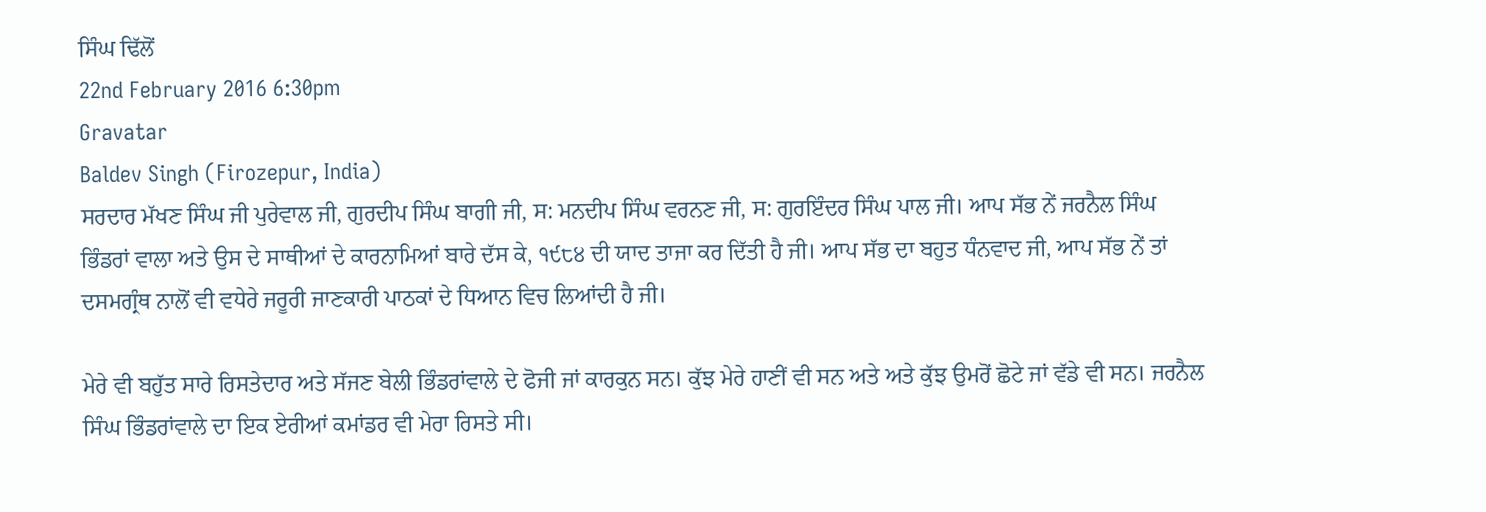ਸਿੰਘ ਢਿੱਲੋਂ
22nd February 2016 6:30pm
Gravatar
Baldev Singh (Firozepur, India)
ਸਰਦਾਰ ਮੱਖਣ ਸਿੰਘ ਜੀ ਪੁਰੇਵਾਲ ਜੀ, ਗੁਰਦੀਪ ਸਿੰਘ ਬਾਗੀ ਜੀ, ਸ: ਮਨਦੀਪ ਸਿੰਘ ਵਰਨਣ ਜੀ, ਸ: ਗੁਰਇੰਦਰ ਸਿੰਘ ਪਾਲ ਜੀ। ਆਪ ਸੱਭ ਨੇਂ ਜਰਨੈਲ ਸਿੰਘ ਭਿੰਡਰਾਂ ਵਾਲਾ ਅਤੇ ਉਸ ਦੇ ਸਾਥੀਆਂ ਦੇ ਕਾਰਨਾਮਿਆਂ ਬਾਰੇ ਦੱਸ ਕੇ, ੧੯੮੪ ਦੀ ਯਾਦ ਤਾਜਾ ਕਰ ਦਿੱਤੀ ਹੈ ਜੀ। ਆਪ ਸੱਭ ਦਾ ਬਹੁਤ ਧੰਨਵਾਦ ਜੀ, ਆਪ ਸੱਭ ਨੇਂ ਤਾਂ ਦਸਮਗ੍ਰੰਥ ਨਾਲੋਂ ਵੀ ਵਧੇਰੇ ਜਰੂਰੀ ਜਾਣਕਾਰੀ ਪਾਠਕਾਂ ਦੇ ਧਿਆਨ ਵਿਚ ਲਿਆਂਦੀ ਹੈ ਜੀ।

ਮੇਰੇ ਵੀ ਬਹੁੱਤ ਸਾਰੇ ਰਿਸਤੇਦਾਰ ਅਤੇ ਸੱਜਣ ਬੇਲੀ ਭਿੰਡਰਾਂਵਾਲੇ ਦੇ ਫੋਜੀ ਜਾਂ ਕਾਰਕੁਨ ਸਨ। ਕੁੱਝ ਮੇਰੇ ਹਾਣੀਂ ਵੀ ਸਨ ਅਤੇ ਅਤੇ ਕੁੱਝ ਉਮਰੋਂ ਛੋਟੇ ਜਾਂ ਵੱਡੇ ਵੀ ਸਨ। ਜਰਨੈਲ ਸਿੰਘ ਭਿੰਡਰਾਂਵਾਲੇ ਦਾ ਇਕ ਏਰੀਆਂ ਕਮਾਂਡਰ ਵੀ ਮੇਰਾ ਰਿਸਤੇ ਸੀ।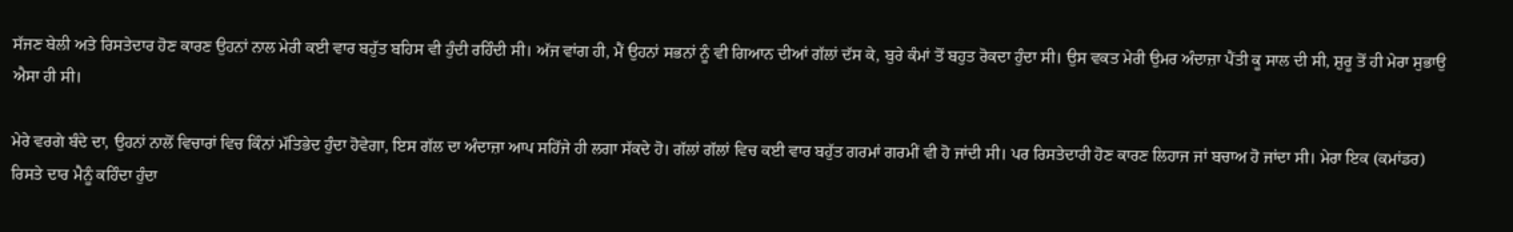ਸੱਜਣ ਬੇਲੀ ਅਤੇ ਰਿਸਤੇਦਾਰ ਹੋਣ ਕਾਰਣ ਉਹਨਾਂ ਨਾਲ ਮੇਰੀ ਕਈ ਵਾਰ ਬਹੁੱਤ ਬਹਿਸ ਵੀ ਹੁੰਦੀ ਰਹਿੰਦੀ ਸੀ। ਅੱਜ ਵਾਂਗ ਹੀ, ਮੈਂ ਉਹਨਾਂ ਸਭਨਾਂ ਨੂੰ ਵੀ ਗਿਆਨ ਦੀਆਂ ਗੱਲਾਂ ਦੱਸ ਕੇ, ਬੁਰੇ ਕੰਮਾਂ ਤੋਂ ਬਹੁਤ ਰੋਕਦਾ ਹੁੰਦਾ ਸੀ। ਉਸ ਵਕਤ ਮੇਰੀ ਉਮਰ ਅੰਦਾਜ਼ਾ ਪੈਂਤੀ ਕੂ ਸਾਲ ਦੀ ਸੀ, ਸ਼ੁਰੂ ਤੋਂ ਹੀ ਮੇਰਾ ਸੁਭਾਉ ਐਸਾ ਹੀ ਸੀ।

ਮੇਰੇ ਵਰਗੇ ਬੰਦੇ ਦਾ, ਉਹਨਾਂ ਨਾਲੋਂ ਵਿਚਾਰਾਂ ਵਿਚ ਕਿੰਨਾਂ ਮੱਤਿਭੇਦ ਹੁੰਦਾ ਹੋਵੇਗਾ, ਇਸ ਗੱਲ ਦਾ ਅੰਦਾਜ਼ਾ ਆਪ ਸਹਿੱਜੇ ਹੀ ਲਗਾ ਸੱਕਦੇ ਹੋ। ਗੱਲਾਂ ਗੱਲਾਂ ਵਿਚ ਕਈ ਵਾਰ ਬਹੁੱਤ ਗਰਮਾਂ ਗਰਮੀਂ ਵੀ ਹੋ ਜਾਂਦੀ ਸੀ। ਪਰ ਰਿਸਤੇਦਾਰੀ ਹੋਣ ਕਾਰਣ ਲਿਹਾਜ ਜਾਂ ਬਚਾਅ ਹੋ ਜਾਂਦਾ ਸੀ। ਮੇਰਾ ਇਕ (ਕਮਾਂਡਰ) ਰਿਸਤੇ ਦਾਰ ਮੈਨੂੰ ਕਹਿੰਦਾ ਹੁੰਦਾ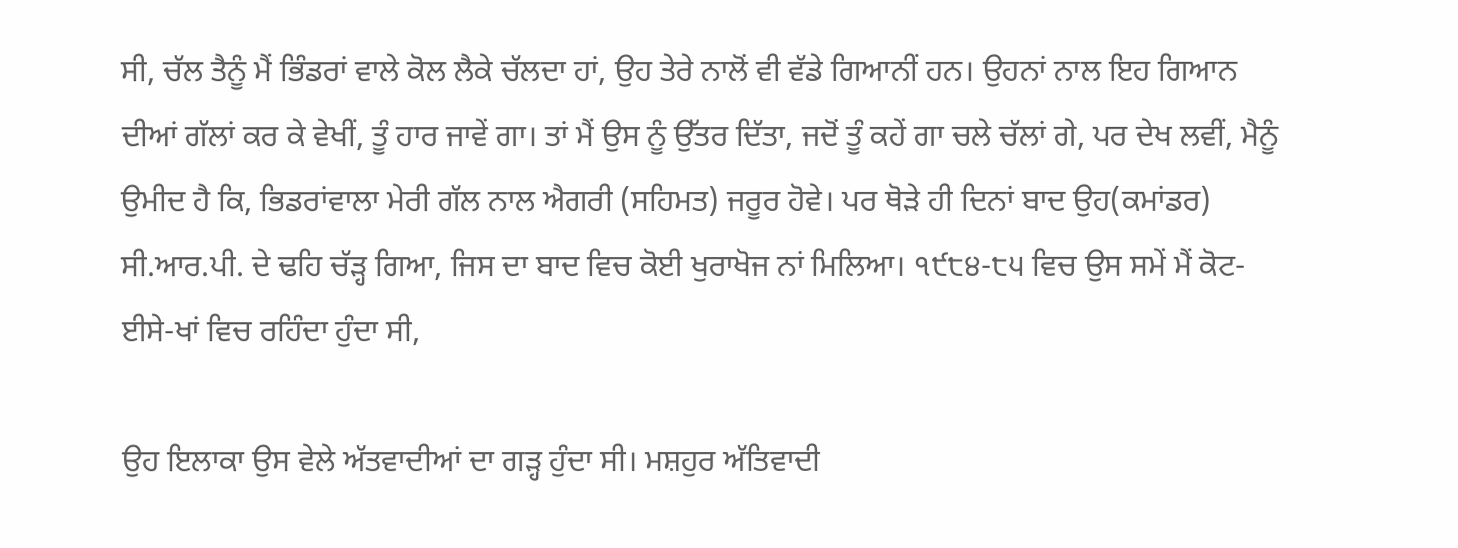ਸੀ, ਚੱਲ ਤੈਨੂੰ ਮੈਂ ਭਿੰਡਰਾਂ ਵਾਲੇ ਕੋਲ ਲੈਕੇ ਚੱਲਦਾ ਹਾਂ, ਉਹ ਤੇਰੇ ਨਾਲੋਂ ਵੀ ਵੱਡੇ ਗਿਆਨੀਂ ਹਨ। ਉਹਨਾਂ ਨਾਲ ਇਹ ਗਿਆਨ ਦੀਆਂ ਗੱਲਾਂ ਕਰ ਕੇ ਵੇਖੀਂ, ਤੂੰ ਹਾਰ ਜਾਵੇਂ ਗਾ। ਤਾਂ ਮੈਂ ਉਸ ਨੂੰ ਉੱਤਰ ਦਿੱਤਾ, ਜਦੋਂ ਤੂੰ ਕਹੇਂ ਗਾ ਚਲੇ ਚੱਲਾਂ ਗੇ, ਪਰ ਦੇਖ ਲਵੀਂ, ਮੈਨੂੰ ਉਮੀਦ ਹੈ ਕਿ, ਭਿਡਰਾਂਵਾਲਾ ਮੇਰੀ ਗੱਲ ਨਾਲ ਐਗਰੀ (ਸਹਿਮਤ) ਜਰੂਰ ਹੋਵੇ। ਪਰ ਥੋੜੇ ਹੀ ਦਿਨਾਂ ਬਾਦ ਉਹ(ਕਮਾਂਡਰ) ਸੀ.ਆਰ.ਪੀ. ਦੇ ਢਹਿ ਚੱੜ੍ਹ ਗਿਆ, ਜਿਸ ਦਾ ਬਾਦ ਵਿਚ ਕੋਈ ਖੁਰਾਖੋਜ ਨਾਂ ਮਿਲਿਆ। ੧੯੮੪-੮੫ ਵਿਚ ਉਸ ਸਮੇਂ ਮੈਂ ਕੋਟ-ਈਸੇ-ਖਾਂ ਵਿਚ ਰਹਿੰਦਾ ਹੁੰਦਾ ਸੀ,

ਉਹ ਇਲਾਕਾ ਉਸ ਵੇਲੇ ਅੱਤਵਾਦੀਆਂ ਦਾ ਗੜ੍ਹ ਹੁੰਦਾ ਸੀ। ਮਸ਼ਹੁਰ ਅੱਤਿਵਾਦੀ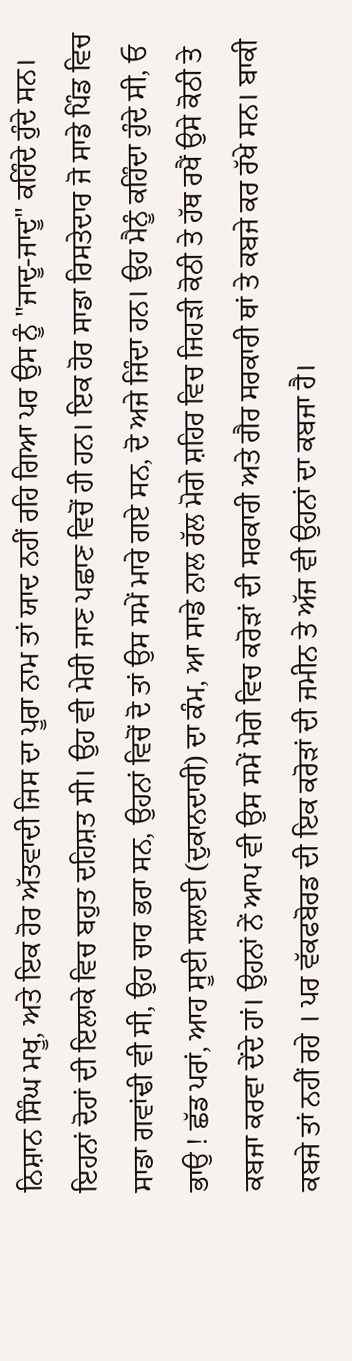ਨਿਸ਼ਾਨ ਸਿੰਘ ਮਖੂ, ਅਤੇ ਇਕ ਹੋਰ ਅੱਤਵਾਦੀ ਜਿਸ ਦਾ ਪੂਰਾ ਨਾਮ ਤਾਂ ਯਾਦ ਨਹੀਂ ਰਹਿ ਗਿਆ ਪਰ ਉਸ ਨੂੰ "ਜਾਦੂ-ਜਾਦੂ" ਕਹਿੰਦੇ ਹੁੰਦੇ ਸਨ। ਇਹਨਾਂ ਦੋਹਾਂ ਦੀ ਇਲਾਕੇ ਵਿਚ ਬਹੁਤ ਦਹਿਸ਼ਤ ਸੀ। ਉਹ ਵੀ ਮੇਰੀ ਜਾਣ ਪਛਾਣ ਵਿਚੋਂ ਹੀ ਹਨ। ਇਕ ਹੋਰ ਸਾਡਾ ਰਿਸਤੇਦਾਰ ਜੋ ਸਾਡੇ ਪਿੰਡ ਵਿਚ ਸਾਡਾ ਗਵਾਂਢੀ ਵੀ ਸੀ, ਉਹ ਚਾਰ ਭਰਾ ਸਨ, ਉਹਨਾਂ ਵਿਚੋਂ ਦੋ ਤਾਂ ਉਸ ਸਮੇਂ ਮਾਰੇ ਗਏ ਸਨ, ਦੋ ਅਜੇ ਜਿੰਦਾ ਹਨ। ਉਹ ਮੈਨੂੰ ਕਹਿੰਦਾ ਹੁੰਦੇ ਸੀ, ਓ ਭਾਉ ! ਛੱਡ ਪਰਾਂ, ਆਹ ਸੂਈ ਸਲਾਈ (ਦੁਕਾਨਦਾਰੀ) ਦਾ ਕੰਮ, ਆ ਸਾਡੇ ਨਾਲ ਰੱਲ ਮੋਗੇ ਸ਼ਹਿਰ ਵਿਚ ਜਿਹੜੀ ਕੋਠੀ ਤੇ ਹੱਥ ਰਖੈਂ ਉਸੇ ਕੋਠੀ ਤੇ ਕਬਜਾ ਕਰਵਾ ਦੇਂਦੇ ਹਾਂ। ਉਹਨਾਂ ਨੇਂ ਆਪ ਵੀ ਉਸ ਸਮੇਂ ਮੋਗੇ ਵਿਚ ਕਰੋੜਾਂ ਦੀ ਸਰਕਾਰੀ ਅਤੇ ਗੈਰ ਸਰਕਾਰੀ ਥਾਂ ਤੇ ਕਬਜੇ ਕਰ ਰੱਖੇ ਸਨ। ਬਾਕੀ ਕਬਜੇ ਤਾਂ ਨਹੀਂ ਰਹੇ । ਪਰ ਵੱਕਫਬੋਰਡ ਦੀ ਇਕ ਕਰੋੜਾਂ ਦੀ ਜਮੀਨ ਤੇ ਅੱਜ ਵੀ ਉਹਨਾਂ ਦਾ ਕਬਜਾ ਹੈ।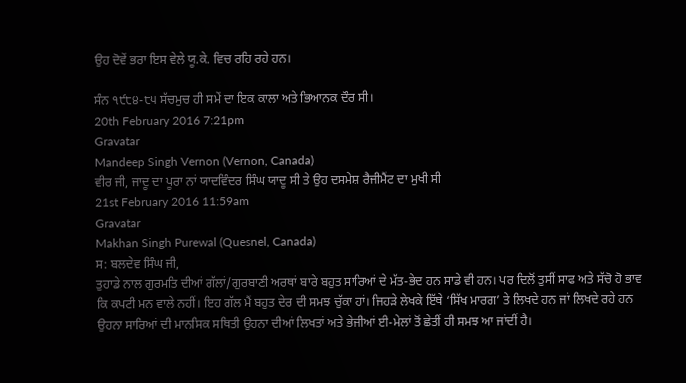ਉਹ ਦੋਵੇਂ ਭਰਾ ਇਸ ਵੇਲੇ ਯੂ.ਕੇ. ਵਿਚ ਰਹਿ ਰਹੇ ਹਨ।

ਸੰਨ ੧੯੮੪-੮੫ ਸੱਚਮੁਚ ਹੀ ਸਮੇਂ ਦਾ ਇਕ ਕਾਲਾ ਅਤੇ ਭਿਆਨਕ ਦੌਰ ਸੀ।
20th February 2016 7:21pm
Gravatar
Mandeep Singh Vernon (Vernon, Canada)
ਵੀਰ ਜੀ, ਜਾਦੂ ਦਾ ਪੂਰਾ ਨਾਂ ਯਾਦਵਿੰਦਰ ਸਿੰਘ ਯਾਦੂ ਸੀ ਤੇ ਉਹ ਦਸਮੇਸ਼ ਰੈਜੀਮੈਂਟ ਦਾ ਮੁਖੀ ਸੀ
21st February 2016 11:59am
Gravatar
Makhan Singh Purewal (Quesnel, Canada)
ਸ: ਬਲਦੇਵ ਸਿੰਘ ਜੀ,
ਤੁਹਾਡੇ ਨਾਲ ਗੁਰਮਤਿ ਦੀਆਂ ਗੱਲਾਂ/ਗੁਰਬਾਣੀ ਅਰਥਾਂ ਬਾਰੇ ਬਹੁਤ ਸਾਰਿਆਂ ਦੇ ਮੱਤ-ਭੇਦ ਹਨ ਸਾਡੇ ਵੀ ਹਨ। ਪਰ ਦਿਲੋਂ ਤੁਸੀਂ ਸਾਫ ਅਤੇ ਸੱਚੋ ਹੋ ਭਾਵ ਕਿ ਕਪਟੀ ਮਨ ਵਾਲੇ ਨਹੀਂ। ਇਹ ਗੱਲ ਮੈਂ ਬਹੁਤ ਦੇਰ ਦੀ ਸਮਝ ਚੁੱਕਾ ਹਾਂ। ਜਿਹੜੇ ਲੇਖਕੇ ਇੱਥੇ ‘ਸਿੱਖ ਮਾਰਗ’ ਤੇ ਲਿਖਦੇ ਹਨ ਜਾਂ ਲਿਖਦੇ ਰਹੇ ਹਨ ਉਹਨਾ ਸਾਰਿਆਂ ਦੀ ਮਾਨਸਿਕ ਸਥਿਤੀ ਉਹਨਾ ਦੀਆਂ ਲਿਖਤਾਂ ਅਤੇ ਭੇਜੀਆਂ ਈ-ਮੇਲਾਂ ਤੋਂ ਛੇਤੀਂ ਹੀ ਸਮਝ ਆ ਜਾਂਦੀਂ ਹੈ।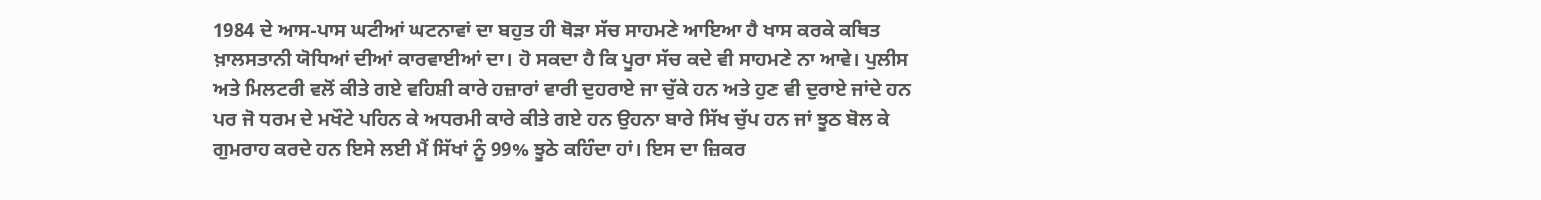1984 ਦੇ ਆਸ-ਪਾਸ ਘਟੀਆਂ ਘਟਨਾਵਾਂ ਦਾ ਬਹੁਤ ਹੀ ਥੋੜਾ ਸੱਚ ਸਾਹਮਣੇ ਆਇਆ ਹੈ ਖਾਸ ਕਰਕੇ ਕਥਿਤ ਖ਼ਾਲਸਤਾਨੀ ਯੋਧਿਆਂ ਦੀਆਂ ਕਾਰਵਾਈਆਂ ਦਾ। ਹੋ ਸਕਦਾ ਹੈ ਕਿ ਪੂਰਾ ਸੱਚ ਕਦੇ ਵੀ ਸਾਹਮਣੇ ਨਾ ਆਵੇ। ਪੁਲੀਸ ਅਤੇ ਮਿਲਟਰੀ ਵਲੋਂ ਕੀਤੇ ਗਏ ਵਹਿਸ਼ੀ ਕਾਰੇ ਹਜ਼ਾਰਾਂ ਵਾਰੀ ਦੁਹਰਾਏ ਜਾ ਚੁੱਕੇ ਹਨ ਅਤੇ ਹੁਣ ਵੀ ਦੁਰਾਏ ਜਾਂਦੇ ਹਨ ਪਰ ਜੋ ਧਰਮ ਦੇ ਮਖੌਟੇ ਪਹਿਨ ਕੇ ਅਧਰਮੀ ਕਾਰੇ ਕੀਤੇ ਗਏ ਹਨ ਉਹਨਾ ਬਾਰੇ ਸਿੱਖ ਚੁੱਪ ਹਨ ਜਾਂ ਝੂਠ ਬੋਲ ਕੇ ਗੁਮਰਾਹ ਕਰਦੇ ਹਨ ਇਸੇ ਲਈ ਮੈਂ ਸਿੱਖਾਂ ਨੂੰ 99% ਝੂਠੇ ਕਹਿੰਦਾ ਹਾਂ। ਇਸ ਦਾ ਜ਼ਿਕਰ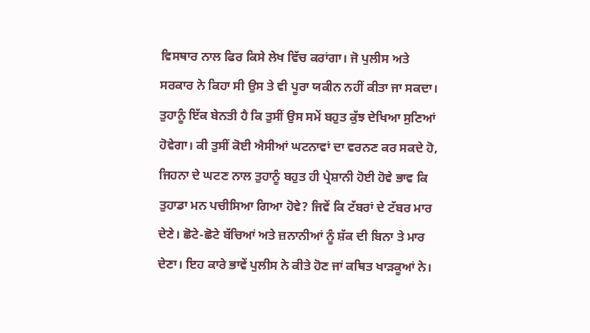ਵਿਸਥਾਰ ਨਾਲ ਫਿਰ ਕਿਸੇ ਲੇਖ ਵਿੱਚ ਕਰਾਂਗਾ। ਜੋ ਪੁਲੀਸ ਅਤੇ ਸਰਕਾਰ ਨੇ ਕਿਹਾ ਸੀ ਉਸ ਤੇ ਵੀ ਪੂਰਾ ਯਕੀਨ ਨਹੀਂ ਕੀਤਾ ਜਾ ਸਕਦਾ। ਤੁਹਾਨੂੰ ਇੱਕ ਬੇਨਤੀ ਹੈ ਕਿ ਤੁਸੀਂ ਉਸ ਸਮੇਂ ਬਹੁਤ ਕੁੱਝ ਦੇਖਿਆ ਸੁਣਿਆਂ ਹੋਵੇਗਾ। ਕੀ ਤੁਸੀਂ ਕੋਈ ਐਸੀਆਂ ਘਟਨਾਵਾਂ ਦਾ ਵਰਨਣ ਕਰ ਸਕਦੇ ਹੋ, ਜਿਹਨਾ ਦੇ ਘਟਣ ਨਾਲ ਤੁਹਾਨੂੰ ਬਹੁਤ ਹੀ ਪ੍ਰੇਸ਼ਾਨੀ ਹੋਈ ਹੋਵੇ ਭਾਵ ਕਿ ਤੁਹਾਡਾ ਮਨ ਪਚੀਸਿਆ ਗਿਆ ਹੋਵੇ? ਜਿਵੇਂ ਕਿ ਟੱਬਰਾਂ ਦੇ ਟੱਬਰ ਮਾਰ ਦੇਣੇ। ਛੋਟੇ-ਛੋਟੇ ਬੱਚਿਆਂ ਅਤੇ ਜ਼ਨਾਨੀਆਂ ਨੂੰ ਸ਼ੱਕ ਦੀ ਬਿਨਾ ਤੇ ਮਾਰ ਦੇਣਾ। ਇਹ ਕਾਰੇ ਭਾਵੇਂ ਪੁਲੀਸ ਨੇ ਕੀਤੇ ਹੋਣ ਜਾਂ ਕਥਿਤ ਖਾੜਕੂਆਂ ਨੇ।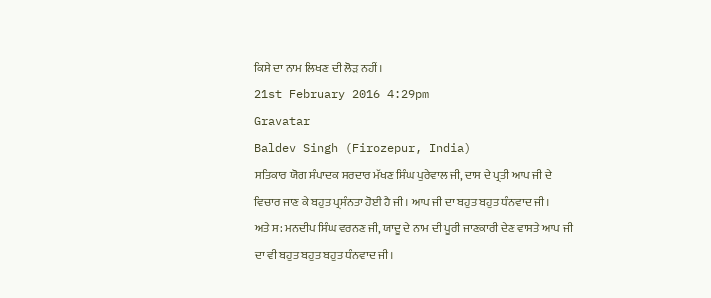ਕਿਸੇ ਦਾ ਨਾਮ ਲਿਖਣ ਦੀ ਲੋੜ ਨਹੀਂ।
21st February 2016 4:29pm
Gravatar
Baldev Singh (Firozepur, India)
ਸਤਿਕਾਰ ਯੋਗ ਸੰਪਾਦਕ ਸਰਦਾਰ ਮੱਖਣ ਸਿੰਘ ਪੁਰੇਵਾਲ ਜੀ, ਦਾਸ ਦੇ ਪ੍ਰਤੀ ਆਪ ਜੀ ਦੇ ਵਿਚਾਰ ਜਾਣ ਕੇ ਬਹੁਤ ਪ੍ਰਸੰਨਤਾ ਹੋਈ ਹੈ ਜੀ। ਆਪ ਜੀ ਦਾ ਬਹੁਤ ਬਹੁਤ ਧੰਨਵਾਦ ਜੀ।
ਅਤੇ ਸ: ਮਨਦੀਪ ਸਿੰਘ ਵਰਨਣ ਜੀ, ਯਾਦੂ ਦੇ ਨਾਮ ਦੀ ਪੂਰੀ ਜਾਣਕਾਰੀ ਦੇਣ ਵਾਸਤੇ ਆਪ ਜੀ ਦਾ ਵੀ ਬਹੁਤ ਬਹੁਤ ਬਹੁਤ ਧੰਨਵਾਦ ਜੀ।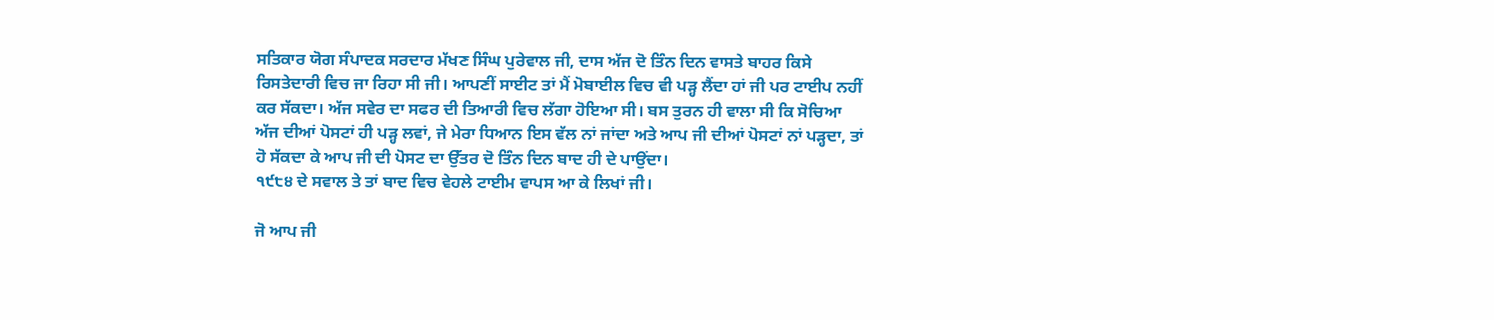ਸਤਿਕਾਰ ਯੋਗ ਸੰਪਾਦਕ ਸਰਦਾਰ ਮੱਖਣ ਸਿੰਘ ਪੁਰੇਵਾਲ ਜੀ, ਦਾਸ ਅੱਜ ਦੋ ਤਿੰਨ ਦਿਨ ਵਾਸਤੇ ਬਾਹਰ ਕਿਸੇ ਰਿਸਤੇਦਾਰੀ ਵਿਚ ਜਾ ਰਿਹਾ ਸੀ ਜੀ। ਆਪਣੀਂ ਸਾਈਟ ਤਾਂ ਮੈਂ ਮੋਬਾਈਲ ਵਿਚ ਵੀ ਪੜ੍ਹ ਲੈਂਦਾ ਹਾਂ ਜੀ ਪਰ ਟਾਈਪ ਨਹੀਂ ਕਰ ਸੱਕਦਾ। ਅੱਜ ਸਵੇਰ ਦਾ ਸਫਰ ਦੀ ਤਿਆਰੀ ਵਿਚ ਲੱਗਾ ਹੋਇਆ ਸੀ। ਬਸ ਤੁਰਨ ਹੀ ਵਾਲਾ ਸੀ ਕਿ ਸੋਚਿਆ ਅੱਜ ਦੀਆਂ ਪੋਸਟਾਂ ਹੀ ਪੜ੍ਹ ਲਵਾਂ, ਜੇ ਮੇਰਾ ਧਿਆਨ ਇਸ ਵੱਲ ਨਾਂ ਜਾਂਦਾ ਅਤੇ ਆਪ ਜੀ ਦੀਆਂ ਪੋਸਟਾਂ ਨਾਂ ਪੜ੍ਹਦਾ, ਤਾਂ ਹੋ ਸੱਕਦਾ ਕੇ ਆਪ ਜੀ ਦੀ ਪੋਸਟ ਦਾ ਉੱਤਰ ਦੋ ਤਿੰਨ ਦਿਨ ਬਾਦ ਹੀ ਦੇ ਪਾਉਂਦਾ।
੧੯੮੪ ਦੇ ਸਵਾਲ ਤੇ ਤਾਂ ਬਾਦ ਵਿਚ ਵੇਹਲੇ ਟਾਈਮ ਵਾਪਸ ਆ ਕੇ ਲਿਖਾਂ ਜੀ।

ਜੋ ਆਪ ਜੀ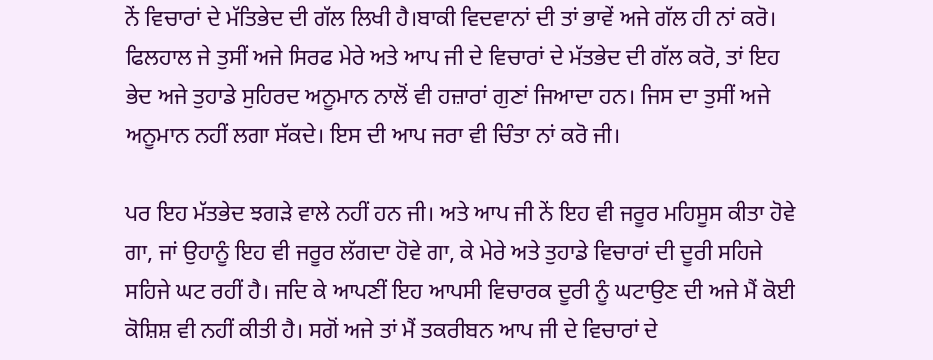ਨੇਂ ਵਿਚਾਰਾਂ ਦੇ ਮੱਤਿਭੇਦ ਦੀ ਗੱਲ ਲਿਖੀ ਹੈ।ਬਾਕੀ ਵਿਦਵਾਨਾਂ ਦੀ ਤਾਂ ਭਾਵੇਂ ਅਜੇ ਗੱਲ ਹੀ ਨਾਂ ਕਰੋ।
ਫਿਲਹਾਲ ਜੇ ਤੁਸੀਂ ਅਜੇ ਸਿਰਫ ਮੇਰੇ ਅਤੇ ਆਪ ਜੀ ਦੇ ਵਿਚਾਰਾਂ ਦੇ ਮੱਤਭੇਦ ਦੀ ਗੱਲ ਕਰੋ, ਤਾਂ ਇਹ ਭੇਦ ਅਜੇ ਤੁਹਾਡੇ ਸੁਹਿਰਦ ਅਨੂਮਾਨ ਨਾਲੋਂ ਵੀ ਹਜ਼ਾਰਾਂ ਗੁਣਾਂ ਜਿਆਦਾ ਹਨ। ਜਿਸ ਦਾ ਤੁਸੀਂ ਅਜੇ ਅਨੂਮਾਨ ਨਹੀਂ ਲਗਾ ਸੱਕਦੇ। ਇਸ ਦੀ ਆਪ ਜਰਾ ਵੀ ਚਿੰਤਾ ਨਾਂ ਕਰੋ ਜੀ।

ਪਰ ਇਹ ਮੱਤਭੇਦ ਝਗੜੇ ਵਾਲੇ ਨਹੀਂ ਹਨ ਜੀ। ਅਤੇ ਆਪ ਜੀ ਨੇਂ ਇਹ ਵੀ ਜਰੂਰ ਮਹਿਸੂਸ ਕੀਤਾ ਹੋਵੇ ਗਾ, ਜਾਂ ਉਹਾਨੂੰ ਇਹ ਵੀ ਜਰੂਰ ਲੱਗਦਾ ਹੋਵੇ ਗਾ, ਕੇ ਮੇਰੇ ਅਤੇ ਤੁਹਾਡੇ ਵਿਚਾਰਾਂ ਦੀ ਦੂਰੀ ਸਹਿਜੇ ਸਹਿਜੇ ਘਟ ਰਹੀਂ ਹੈ। ਜਦਿ ਕੇ ਆਪਣੀਂ ਇਹ ਆਪਸੀ ਵਿਚਾਰਕ ਦੂਰੀ ਨੂੰ ਘਟਾਉਣ ਦੀ ਅਜੇ ਮੈਂ ਕੋਈ ਕੋਸ਼ਿਸ਼ ਵੀ ਨਹੀਂ ਕੀਤੀ ਹੈ। ਸਗੋਂ ਅਜੇ ਤਾਂ ਮੈਂ ਤਕਰੀਬਨ ਆਪ ਜੀ ਦੇ ਵਿਚਾਰਾਂ ਦੇ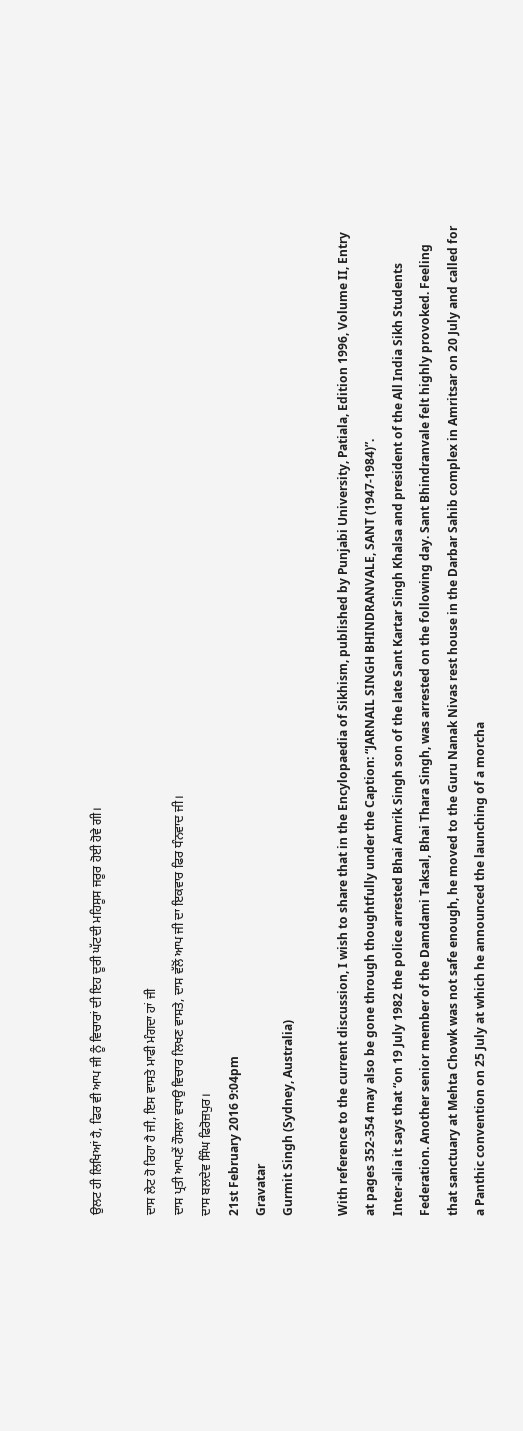ਉਲਟ ਹੀ ਲਿਖਿਆਂ ਹੈ, ਫਿਰ ਵੀ ਆਪ ਜੀ ਨੂੰ ਵਿਚਾਰਾਂ ਦੀ ਇਹ ਦੂਰੀ ਘੱਟਦੀ ਮਹਿਸੂਸ ਜਰੂਰ ਹੋਈ ਹੋਵੇ ਗੀ।

ਦਾਸ ਲੇਟ ਹੋ ਰਿਹਾ ਹੈ ਜੀ, ਇਸ ਵਾਸਤੇ ਮਾਫੀ ਮੰਗਦਾ ਹਾਂ ਜੀ
ਦਾਸ ਪ੍ਰਤੀ ਆਪਣੇਂ ਹੌਸਲਾ ਵਧਾਉ ਵਿਚਾਰ ਲਿਖਣ ਵਾਸਤੇ, ਦਾਸ ਵੱਲੋਂ ਆਪ ਜੀ ਦਾ ਇਕਵਾਰ ਫਿਰ ਧੰਨਵਾਦ ਜੀ।
ਦਾਸ ਬਲਦੇਵ ਸਿੰਘ ਫਿਰੋਜ਼ਪੁਰ।
21st February 2016 9:04pm
Gravatar
Gurmit Singh (Sydney, Australia)

With reference to the current discussion, I wish to share that in the Encylopaedia of Sikhism, published by Punjabi University, Patiala, Edition 1996, Volume II, Entry at pages 352-354 may also be gone through thoughtfully under the Caption: “JARNAIL SINGH BHINDRANVALE, SANT (1947-1984)”.
Inter-alia it says that “on 19 July 1982 the police arrested Bhai Amrik Singh son of the late Sant Kartar Singh Khalsa and president of the All India Sikh Students Federation. Another senior member of the Damdami Taksal, Bhai Thara Singh, was arrested on the following day. Sant Bhindranvale felt highly provoked. Feeling that sanctuary at Mehta Chowk was not safe enough, he moved to the Guru Nanak Nivas rest house in the Darbar Sahib complex in Amritsar on 20 July and called for a Panthic convention on 25 July at which he announced the launching of a morcha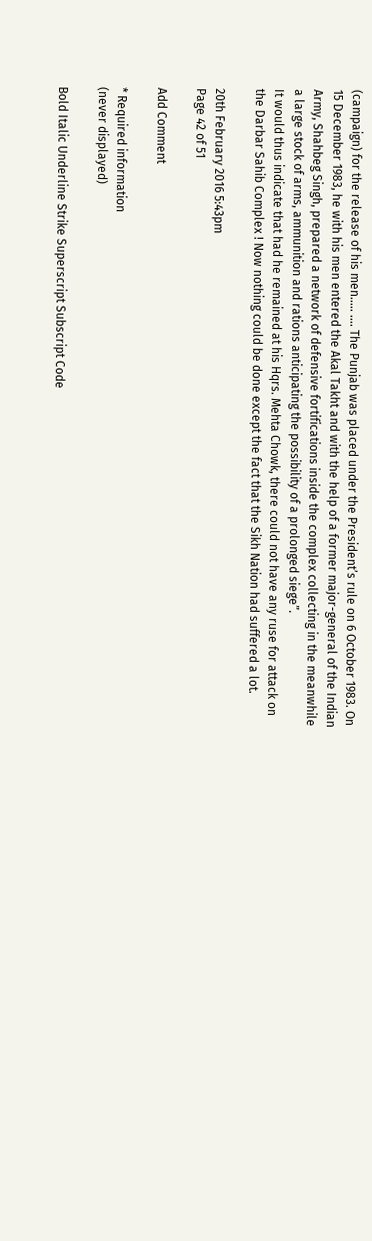(campaign) for the release of his men..... .... The Punjab was placed under the President’s rule on 6 October 1983. On 15 December 1983, he with his men entered the Akal Takht and with the help of a former major-general of the Indian Army, Shahbeg Singh, prepared a network of defensive fortifications inside the complex collecting in the meanwhile a large stock of arms, ammunition and rations anticipating the possibility of a prolonged siege”.
It would thus indicate that had he remained at his Hqrs. Mehta Chowk, there could not have any ruse for attack on the Darbar Sahib Complex ! Now nothing could be done except the fact that the Sikh Nation had suffered a lot.

20th February 2016 5:43pm
Page 42 of 51

Add Comment

* Required information
(never displayed)

Bold Italic Underline Strike Superscript Subscript Code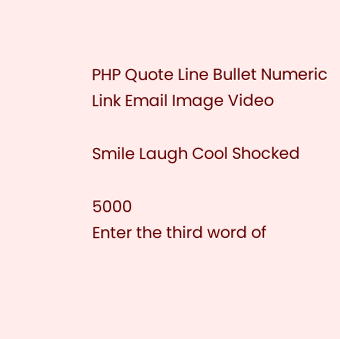PHP Quote Line Bullet Numeric Link Email Image Video

Smile Laugh Cool Shocked

5000
Enter the third word of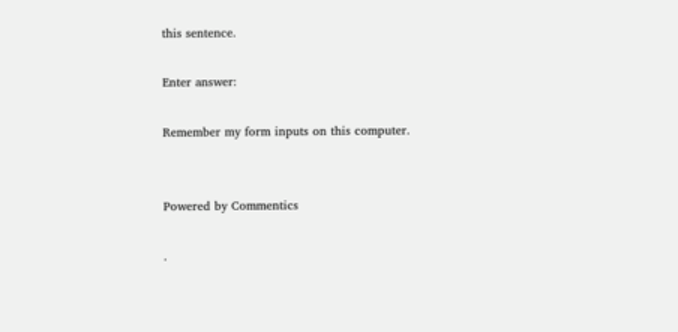this sentence.

Enter answer:

Remember my form inputs on this computer.


Powered by Commentics

.